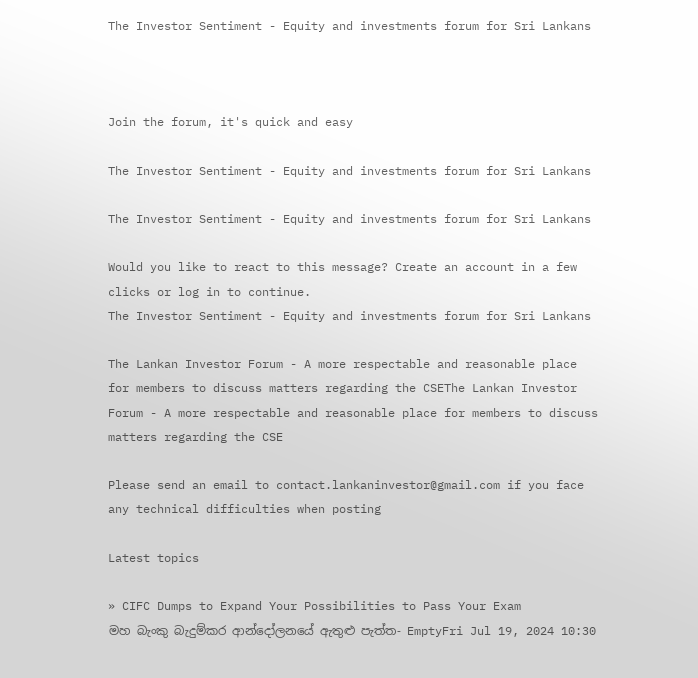The Investor Sentiment - Equity and investments forum for Sri Lankans



Join the forum, it's quick and easy

The Investor Sentiment - Equity and investments forum for Sri Lankans

The Investor Sentiment - Equity and investments forum for Sri Lankans

Would you like to react to this message? Create an account in a few clicks or log in to continue.
The Investor Sentiment - Equity and investments forum for Sri Lankans

The Lankan Investor Forum - A more respectable and reasonable place for members to discuss matters regarding the CSEThe Lankan Investor Forum - A more respectable and reasonable place for members to discuss matters regarding the CSE

Please send an email to contact.lankaninvestor@gmail.com if you face any technical difficulties when posting

Latest topics

» CIFC Dumps to Expand Your Possibilities to Pass Your Exam
මහ බැංකු බැදුම්කර ආන්දෝලනයේ ඇතුළු පැත්ත- EmptyFri Jul 19, 2024 10:30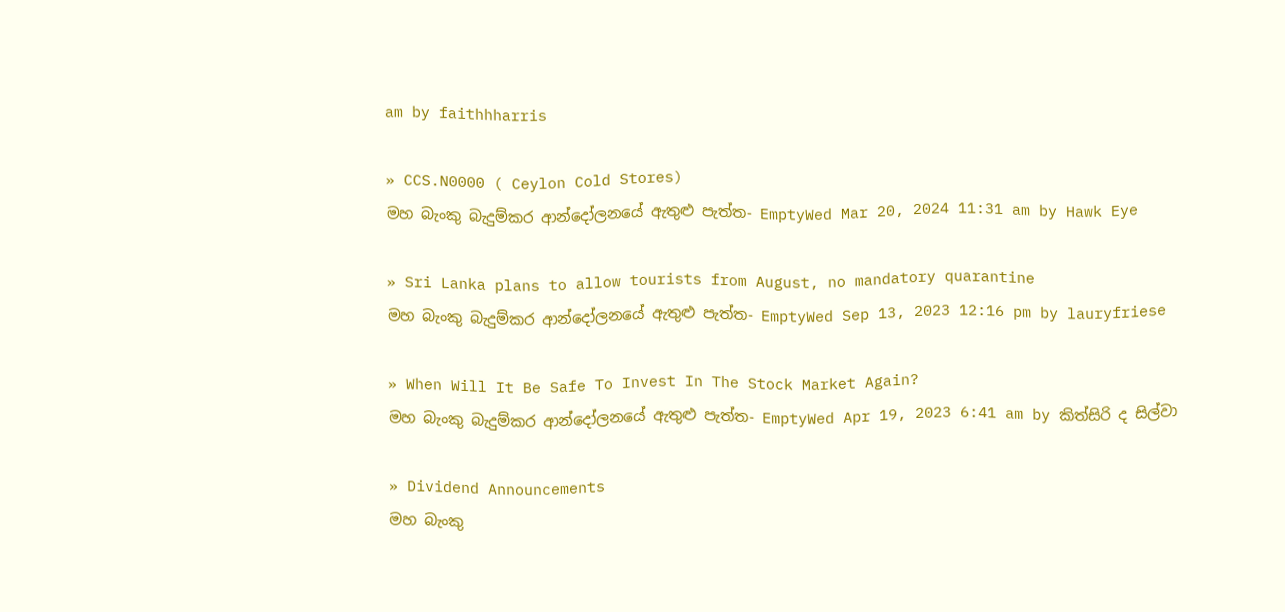am by faithhharris

» CCS.N0000 ( Ceylon Cold Stores)
මහ බැංකු බැදුම්කර ආන්දෝලනයේ ඇතුළු පැත්ත- EmptyWed Mar 20, 2024 11:31 am by Hawk Eye

» Sri Lanka plans to allow tourists from August, no mandatory quarantine
මහ බැංකු බැදුම්කර ආන්දෝලනයේ ඇතුළු පැත්ත- EmptyWed Sep 13, 2023 12:16 pm by lauryfriese

» When Will It Be Safe To Invest In The Stock Market Again?
මහ බැංකු බැදුම්කර ආන්දෝලනයේ ඇතුළු පැත්ත- EmptyWed Apr 19, 2023 6:41 am by කිත්සිරි ද සිල්වා

» Dividend Announcements
මහ බැංකු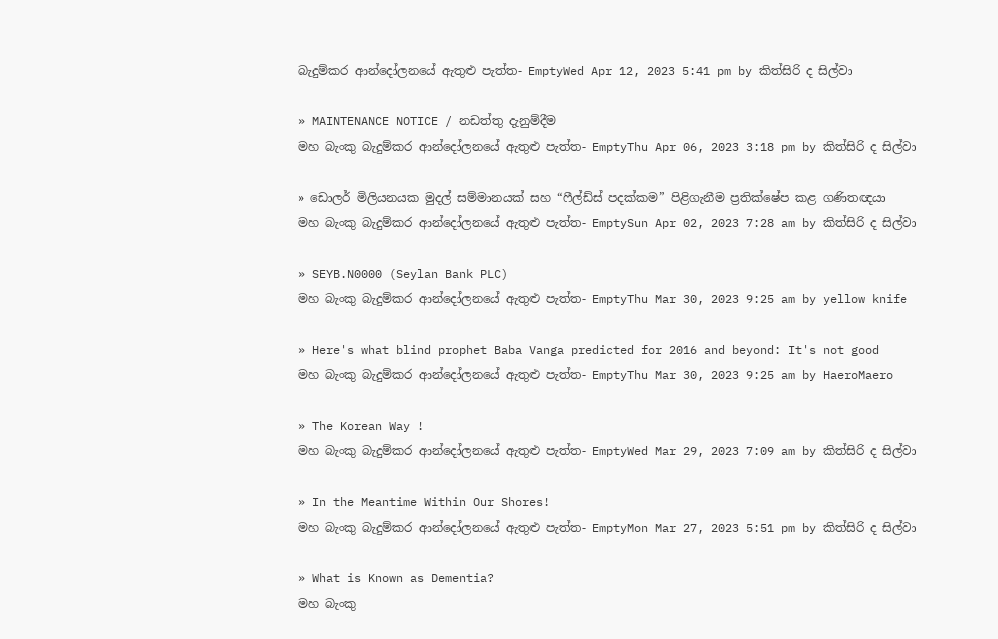බැදුම්කර ආන්දෝලනයේ ඇතුළු පැත්ත- EmptyWed Apr 12, 2023 5:41 pm by කිත්සිරි ද සිල්වා

» MAINTENANCE NOTICE / නඩත්තු දැනුම්දීම
මහ බැංකු බැදුම්කර ආන්දෝලනයේ ඇතුළු පැත්ත- EmptyThu Apr 06, 2023 3:18 pm by කිත්සිරි ද සිල්වා

» ඩොලර් මිලියනයක මුදල් සම්මානයක් සහ “ෆීල්ඩ්ස් පදක්කම” පිළිගැනීම ප්‍රතික්ෂේප කළ ගණිතඥයා
මහ බැංකු බැදුම්කර ආන්දෝලනයේ ඇතුළු පැත්ත- EmptySun Apr 02, 2023 7:28 am by කිත්සිරි ද සිල්වා

» SEYB.N0000 (Seylan Bank PLC)
මහ බැංකු බැදුම්කර ආන්දෝලනයේ ඇතුළු පැත්ත- EmptyThu Mar 30, 2023 9:25 am by yellow knife

» Here's what blind prophet Baba Vanga predicted for 2016 and beyond: It's not good
මහ බැංකු බැදුම්කර ආන්දෝලනයේ ඇතුළු පැත්ත- EmptyThu Mar 30, 2023 9:25 am by HaeroMaero

» The Korean Way !
මහ බැංකු බැදුම්කර ආන්දෝලනයේ ඇතුළු පැත්ත- EmptyWed Mar 29, 2023 7:09 am by කිත්සිරි ද සිල්වා

» In the Meantime Within Our Shores!
මහ බැංකු බැදුම්කර ආන්දෝලනයේ ඇතුළු පැත්ත- EmptyMon Mar 27, 2023 5:51 pm by කිත්සිරි ද සිල්වා

» What is Known as Dementia?
මහ බැංකු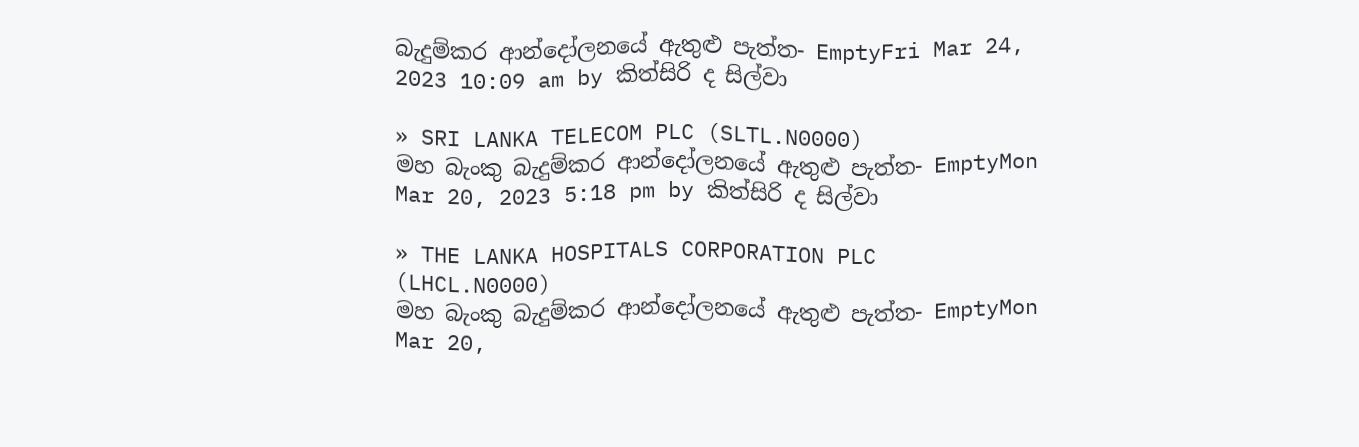බැදුම්කර ආන්දෝලනයේ ඇතුළු පැත්ත- EmptyFri Mar 24, 2023 10:09 am by කිත්සිරි ද සිල්වා

» SRI LANKA TELECOM PLC (SLTL.N0000)
මහ බැංකු බැදුම්කර ආන්දෝලනයේ ඇතුළු පැත්ත- EmptyMon Mar 20, 2023 5:18 pm by කිත්සිරි ද සිල්වා

» THE LANKA HOSPITALS CORPORATION PLC (LHCL.N0000)
මහ බැංකු බැදුම්කර ආන්දෝලනයේ ඇතුළු පැත්ත- EmptyMon Mar 20,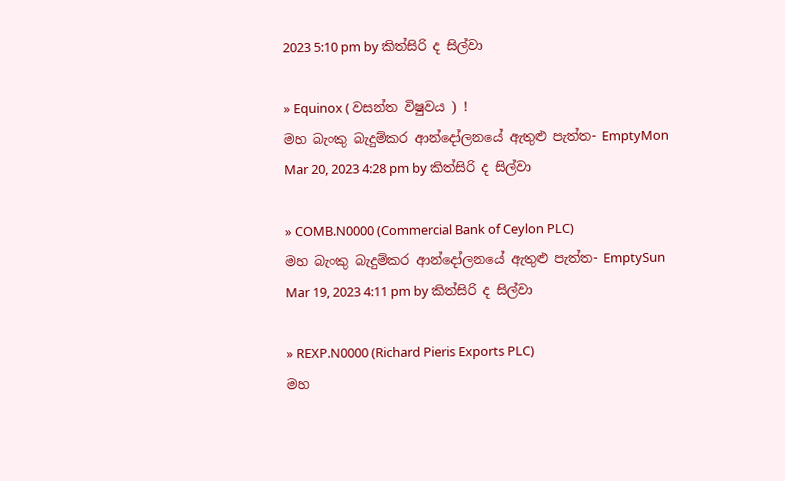2023 5:10 pm by කිත්සිරි ද සිල්වා

» Equinox ( වසන්ත විෂුවය ) !
මහ බැංකු බැදුම්කර ආන්දෝලනයේ ඇතුළු පැත්ත- EmptyMon Mar 20, 2023 4:28 pm by කිත්සිරි ද සිල්වා

» COMB.N0000 (Commercial Bank of Ceylon PLC)
මහ බැංකු බැදුම්කර ආන්දෝලනයේ ඇතුළු පැත්ත- EmptySun Mar 19, 2023 4:11 pm by කිත්සිරි ද සිල්වා

» REXP.N0000 (Richard Pieris Exports PLC)
මහ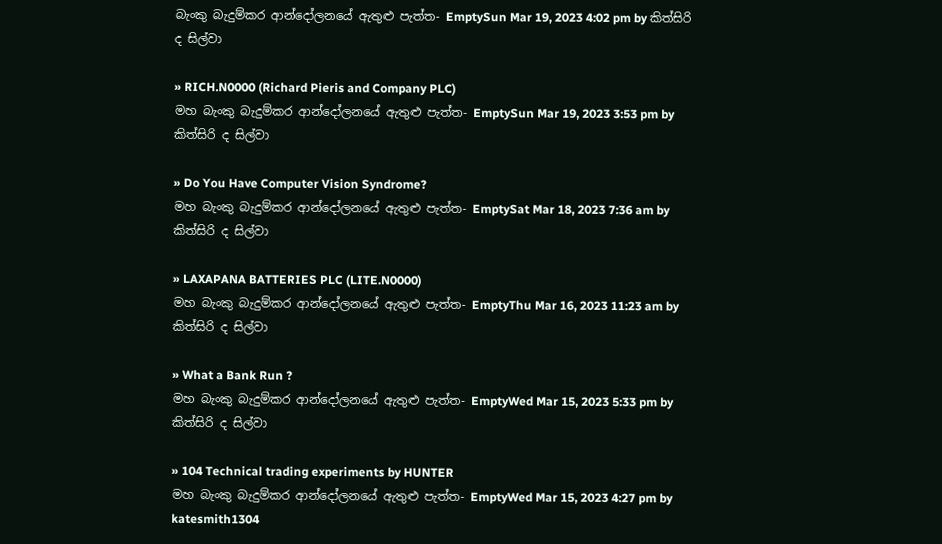බැංකු බැදුම්කර ආන්දෝලනයේ ඇතුළු පැත්ත- EmptySun Mar 19, 2023 4:02 pm by කිත්සිරි ද සිල්වා

» RICH.N0000 (Richard Pieris and Company PLC)
මහ බැංකු බැදුම්කර ආන්දෝලනයේ ඇතුළු පැත්ත- EmptySun Mar 19, 2023 3:53 pm by කිත්සිරි ද සිල්වා

» Do You Have Computer Vision Syndrome?
මහ බැංකු බැදුම්කර ආන්දෝලනයේ ඇතුළු පැත්ත- EmptySat Mar 18, 2023 7:36 am by කිත්සිරි ද සිල්වා

» LAXAPANA BATTERIES PLC (LITE.N0000)
මහ බැංකු බැදුම්කර ආන්දෝලනයේ ඇතුළු පැත්ත- EmptyThu Mar 16, 2023 11:23 am by කිත්සිරි ද සිල්වා

» What a Bank Run ?
මහ බැංකු බැදුම්කර ආන්දෝලනයේ ඇතුළු පැත්ත- EmptyWed Mar 15, 2023 5:33 pm by කිත්සිරි ද සිල්වා

» 104 Technical trading experiments by HUNTER
මහ බැංකු බැදුම්කර ආන්දෝලනයේ ඇතුළු පැත්ත- EmptyWed Mar 15, 2023 4:27 pm by katesmith1304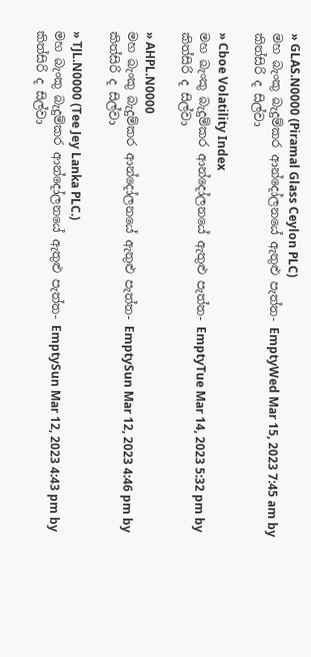» GLAS.N0000 (Piramal Glass Ceylon PLC)
මහ බැංකු බැදුම්කර ආන්දෝලනයේ ඇතුළු පැත්ත- EmptyWed Mar 15, 2023 7:45 am by කිත්සිරි ද සිල්වා

» Cboe Volatility Index
මහ බැංකු බැදුම්කර ආන්දෝලනයේ ඇතුළු පැත්ත- EmptyTue Mar 14, 2023 5:32 pm by කිත්සිරි ද සිල්වා

» AHPL.N0000
මහ බැංකු බැදුම්කර ආන්දෝලනයේ ඇතුළු පැත්ත- EmptySun Mar 12, 2023 4:46 pm by කිත්සිරි ද සිල්වා

» TJL.N0000 (Tee Jey Lanka PLC.)
මහ බැංකු බැදුම්කර ආන්දෝලනයේ ඇතුළු පැත්ත- EmptySun Mar 12, 2023 4:43 pm by කිත්සිරි ද සිල්වා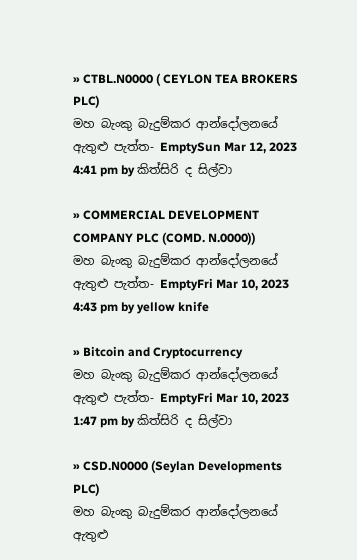» CTBL.N0000 ( CEYLON TEA BROKERS PLC)
මහ බැංකු බැදුම්කර ආන්දෝලනයේ ඇතුළු පැත්ත- EmptySun Mar 12, 2023 4:41 pm by කිත්සිරි ද සිල්වා

» COMMERCIAL DEVELOPMENT COMPANY PLC (COMD. N.0000))
මහ බැංකු බැදුම්කර ආන්දෝලනයේ ඇතුළු පැත්ත- EmptyFri Mar 10, 2023 4:43 pm by yellow knife

» Bitcoin and Cryptocurrency
මහ බැංකු බැදුම්කර ආන්දෝලනයේ ඇතුළු පැත්ත- EmptyFri Mar 10, 2023 1:47 pm by කිත්සිරි ද සිල්වා

» CSD.N0000 (Seylan Developments PLC)
මහ බැංකු බැදුම්කර ආන්දෝලනයේ ඇතුළු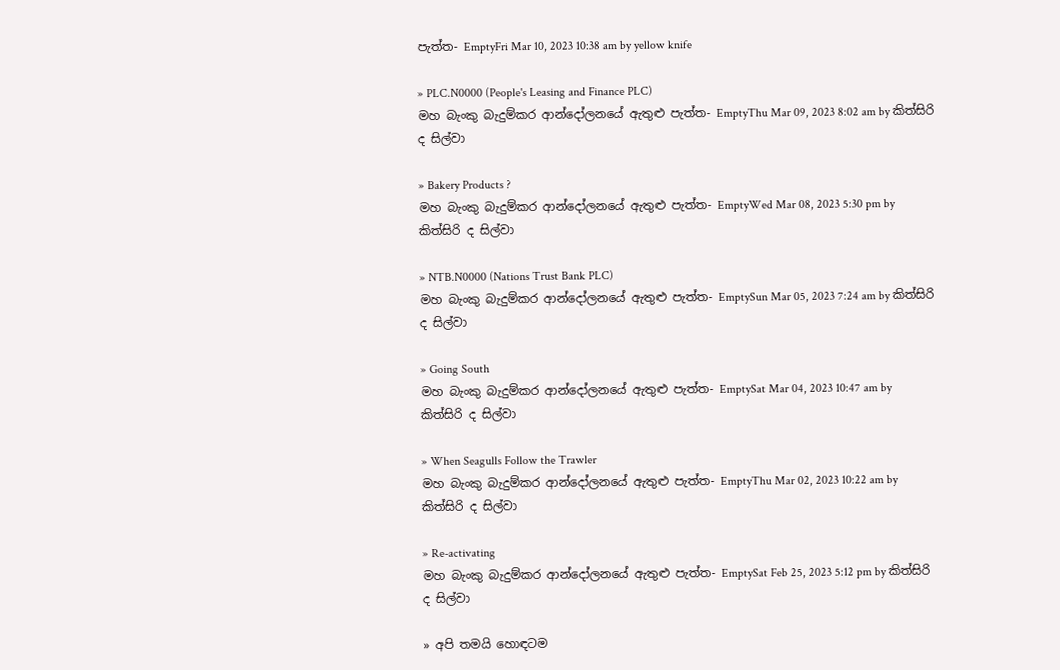පැත්ත- EmptyFri Mar 10, 2023 10:38 am by yellow knife

» PLC.N0000 (People's Leasing and Finance PLC)
මහ බැංකු බැදුම්කර ආන්දෝලනයේ ඇතුළු පැත්ත- EmptyThu Mar 09, 2023 8:02 am by කිත්සිරි ද සිල්වා

» Bakery Products ?
මහ බැංකු බැදුම්කර ආන්දෝලනයේ ඇතුළු පැත්ත- EmptyWed Mar 08, 2023 5:30 pm by කිත්සිරි ද සිල්වා

» NTB.N0000 (Nations Trust Bank PLC)
මහ බැංකු බැදුම්කර ආන්දෝලනයේ ඇතුළු පැත්ත- EmptySun Mar 05, 2023 7:24 am by කිත්සිරි ද සිල්වා

» Going South
මහ බැංකු බැදුම්කර ආන්දෝලනයේ ඇතුළු පැත්ත- EmptySat Mar 04, 2023 10:47 am by කිත්සිරි ද සිල්වා

» When Seagulls Follow the Trawler
මහ බැංකු බැදුම්කර ආන්දෝලනයේ ඇතුළු පැත්ත- EmptyThu Mar 02, 2023 10:22 am by කිත්සිරි ද සිල්වා

» Re-activating
මහ බැංකු බැදුම්කර ආන්දෝලනයේ ඇතුළු පැත්ත- EmptySat Feb 25, 2023 5:12 pm by කිත්සිරි ද සිල්වා

» අපි තමයි හොඳටම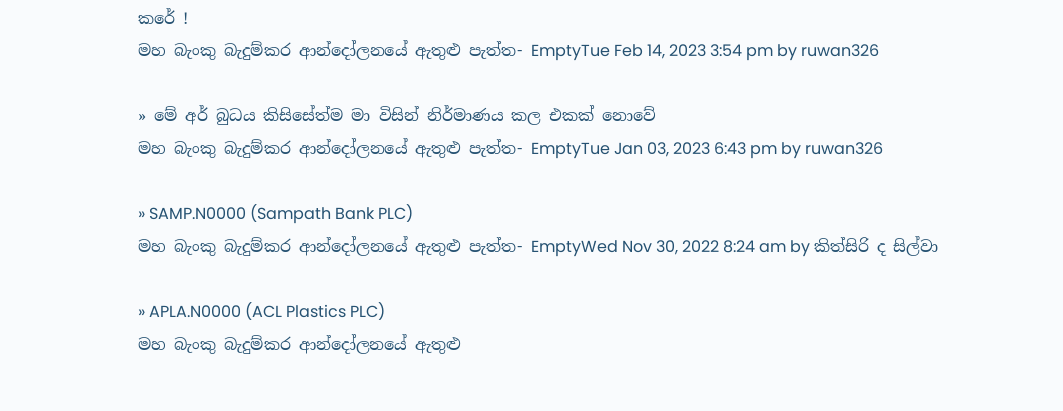කරේ !
මහ බැංකු බැදුම්කර ආන්දෝලනයේ ඇතුළු පැත්ත- EmptyTue Feb 14, 2023 3:54 pm by ruwan326

» මේ අර් බුධය කිසිසේත්ම මා විසින් නිර්මාණය කල එකක් නොවේ
මහ බැංකු බැදුම්කර ආන්දෝලනයේ ඇතුළු පැත්ත- EmptyTue Jan 03, 2023 6:43 pm by ruwan326

» SAMP.N0000 (Sampath Bank PLC)
මහ බැංකු බැදුම්කර ආන්දෝලනයේ ඇතුළු පැත්ත- EmptyWed Nov 30, 2022 8:24 am by කිත්සිරි ද සිල්වා

» APLA.N0000 (ACL Plastics PLC)
මහ බැංකු බැදුම්කර ආන්දෝලනයේ ඇතුළු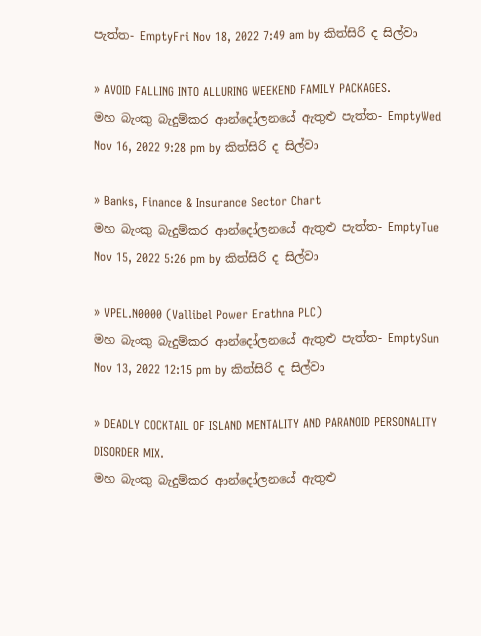පැත්ත- EmptyFri Nov 18, 2022 7:49 am by කිත්සිරි ද සිල්වා

» AVOID FALLING INTO ALLURING WEEKEND FAMILY PACKAGES.
මහ බැංකු බැදුම්කර ආන්දෝලනයේ ඇතුළු පැත්ත- EmptyWed Nov 16, 2022 9:28 pm by කිත්සිරි ද සිල්වා

» Banks, Finance & Insurance Sector Chart
මහ බැංකු බැදුම්කර ආන්දෝලනයේ ඇතුළු පැත්ත- EmptyTue Nov 15, 2022 5:26 pm by කිත්සිරි ද සිල්වා

» VPEL.N0000 (Vallibel Power Erathna PLC)
මහ බැංකු බැදුම්කර ආන්දෝලනයේ ඇතුළු පැත්ත- EmptySun Nov 13, 2022 12:15 pm by කිත්සිරි ද සිල්වා

» DEADLY COCKTAIL OF ISLAND MENTALITY AND PARANOID PERSONALITY DISORDER MIX.
මහ බැංකු බැදුම්කර ආන්දෝලනයේ ඇතුළු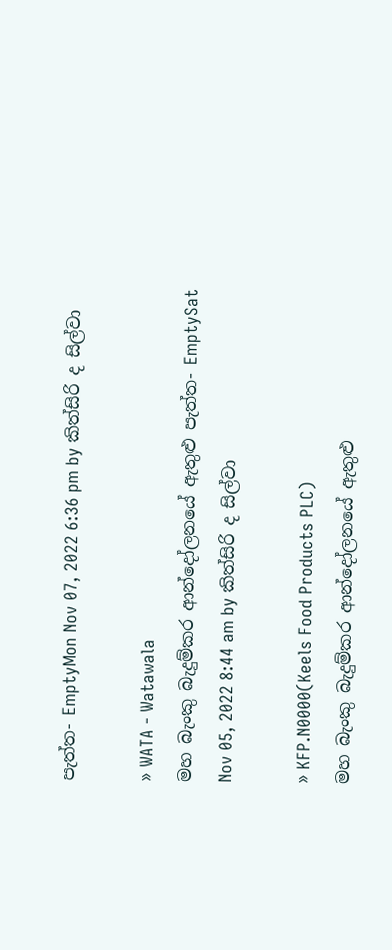පැත්ත- EmptyMon Nov 07, 2022 6:36 pm by කිත්සිරි ද සිල්වා

» WATA - Watawala
මහ බැංකු බැදුම්කර ආන්දෝලනයේ ඇතුළු පැත්ත- EmptySat Nov 05, 2022 8:44 am by කිත්සිරි ද සිල්වා

» KFP.N0000(Keels Food Products PLC)
මහ බැංකු බැදුම්කර ආන්දෝලනයේ ඇතුළු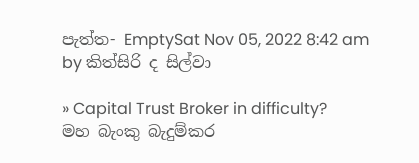පැත්ත- EmptySat Nov 05, 2022 8:42 am by කිත්සිරි ද සිල්වා

» Capital Trust Broker in difficulty?
මහ බැංකු බැදුම්කර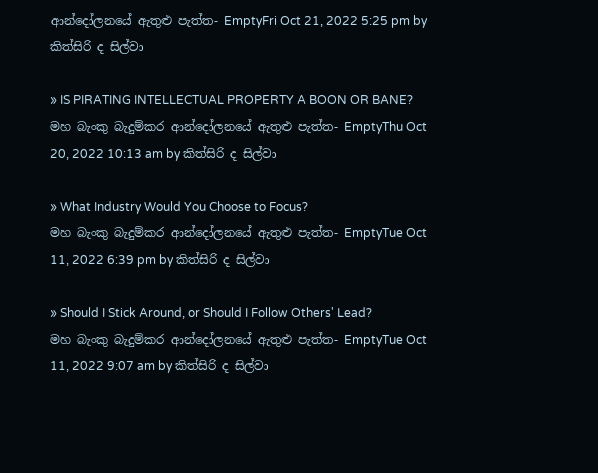ආන්දෝලනයේ ඇතුළු පැත්ත- EmptyFri Oct 21, 2022 5:25 pm by කිත්සිරි ද සිල්වා

» IS PIRATING INTELLECTUAL PROPERTY A BOON OR BANE?
මහ බැංකු බැදුම්කර ආන්දෝලනයේ ඇතුළු පැත්ත- EmptyThu Oct 20, 2022 10:13 am by කිත්සිරි ද සිල්වා

» What Industry Would You Choose to Focus?
මහ බැංකු බැදුම්කර ආන්දෝලනයේ ඇතුළු පැත්ත- EmptyTue Oct 11, 2022 6:39 pm by කිත්සිරි ද සිල්වා

» Should I Stick Around, or Should I Follow Others' Lead?
මහ බැංකු බැදුම්කර ආන්දෝලනයේ ඇතුළු පැත්ත- EmptyTue Oct 11, 2022 9:07 am by කිත්සිරි ද සිල්වා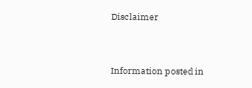Disclaimer


Information posted in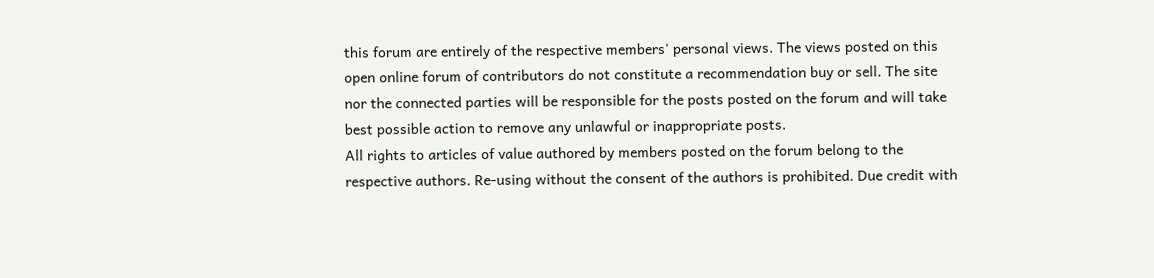this forum are entirely of the respective members' personal views. The views posted on this open online forum of contributors do not constitute a recommendation buy or sell. The site nor the connected parties will be responsible for the posts posted on the forum and will take best possible action to remove any unlawful or inappropriate posts.
All rights to articles of value authored by members posted on the forum belong to the respective authors. Re-using without the consent of the authors is prohibited. Due credit with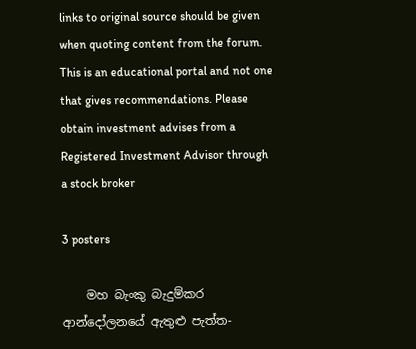links to original source should be given when quoting content from the forum.
This is an educational portal and not one that gives recommendations. Please obtain investment advises from a Registered Investment Advisor through a stock broker

3 posters

    මහ බැංකු බැදුම්කර ආන්දෝලනයේ ඇතුළු පැත්ත-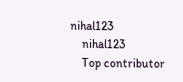nihal123
    nihal123
    Top contributor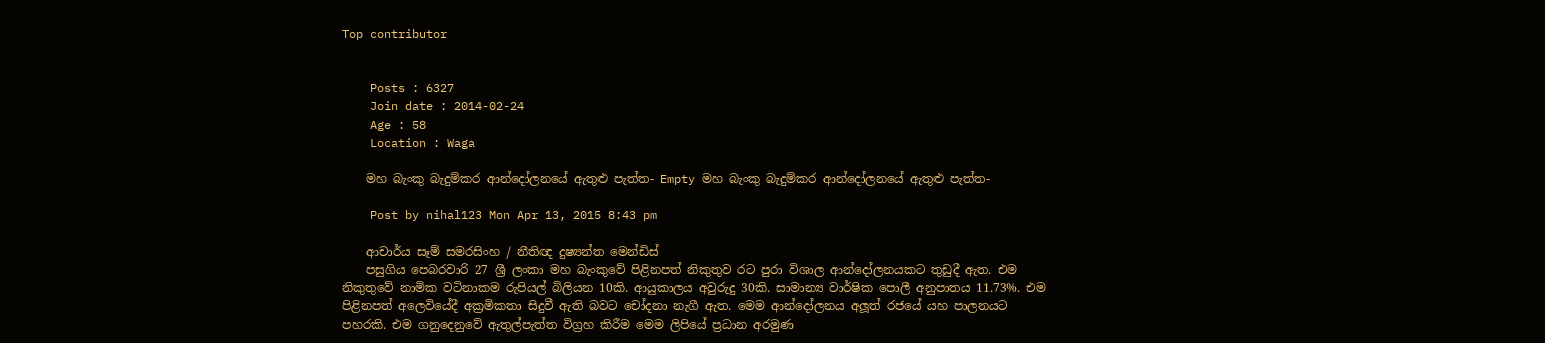Top contributor


    Posts : 6327
    Join date : 2014-02-24
    Age : 58
    Location : Waga

    මහ බැංකු බැදුම්කර ආන්දෝලනයේ ඇතුළු පැත්ත- Empty මහ බැංකු බැදුම්කර ආන්දෝලනයේ ඇතුළු පැත්ත-

    Post by nihal123 Mon Apr 13, 2015 8:43 pm

    ආචාර්ය සෑම් සමරසිංහ / නීතිඥ දුෂ්‍යන්ත මෙන්ඩිස්
    පසුගිය පෙබරවාරි 27 ශ්‍රී ලංකා මහ බැංකුවේ පිළිනපත් නිකුතුව රට පුරා විශාල ආන්දෝලනයකට තුඩුදී ඇත. එම නිකුතුවේ නාමික වටිනාකම රුපියල් බිලියන 10කි. ආයුකාලය අවුරුදු 30කි. සාමාන්‍ය වාර්ෂික පොලී අනුපාතය 11.73%. එම පිළිනපත් අලෙවියේදී අක්‍රමිකතා සිදුවී ඇති බවට චෝදනා නැගී ඇත. මෙම ආන්දෝලනය අලූත් රජයේ යහ පාලනයට පහරකි. එම ගනුදෙනුවේ ඇතුල්පැත්ත විග්‍රහ කිරීම මෙම ලිපියේ ප්‍රධාන අරමුණ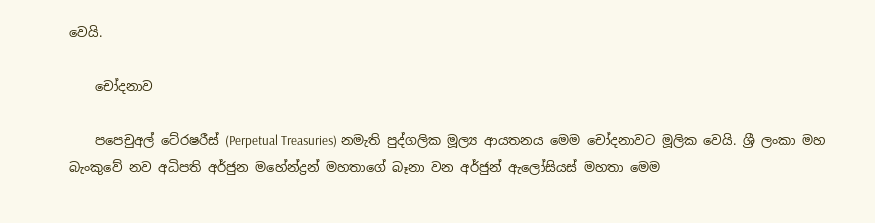වෙයි.

    චෝදනාව

    පපෙචුඅල් ටේ‍රෂරීස් (Perpetual Treasuries) නමැති පුද්ගලික මූල්‍ය ආයතනය මෙම චෝදනාවට මූලික වෙයි. ශ්‍රී ලංකා මහ බැංකුවේ නව අධිපති අර්ජුන මහේන්ද්‍රන් මහතාගේ බෑනා වන අර්ජුන් ඇලෝසියස් මහතා මෙම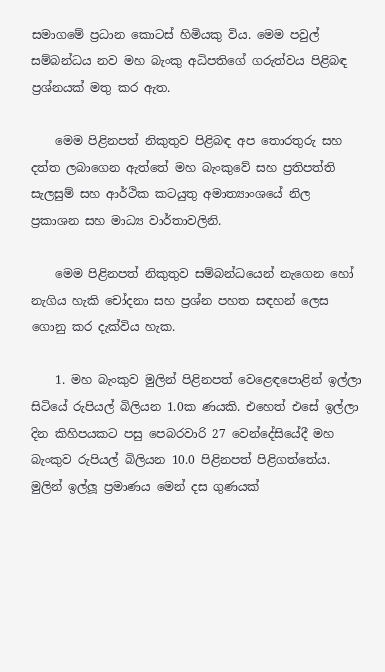සමාගමේ ප්‍රධාන කොටස් හිමියකු විය. මෙම පවුල් සම්බන්ධය නව මහ බැංකු අධිපතිගේ ගරුත්වය පිළිබඳ ප්‍රශ්නයක් මතු කර ඇත.

    මෙම පිළිනපත් නිකුතුව පිළිබඳ අප තොරතුරු සහ දත්ත ලබාගෙන ඇත්තේ මහ බැංකුවේ සහ ප්‍රතිපත්ති සැලසුම් සහ ආර්ථික කටයුතු අමාත්‍යාංශයේ නිල ප්‍රකාශන සහ මාධ්‍ය වාර්තාවලිනි.

    මෙම පිළිනපත් නිකුතුව සම්බන්ධයෙන් නැගෙන හෝ නැගිය හැකි චෝදනා සහ ප්‍රශ්න පහත සඳහන් ලෙස ගොනු කර දැක්විය හැක.

    1. මහ බැංකුව මුලින් පිළිනපත් වෙළෙඳපොළින් ඉල්ලා සිටියේ රුපියල් බිලියන 1.0ක ණයකි. එහෙත් එසේ ඉල්ලා දින කිහිපයකට පසු පෙබරවාරි 27 වෙන්දේසියේදී මහ බැංකුව රුපියල් බිලියන 10.0 පිළිනපත් පිළිගත්තේය. මුලින් ඉල්ලූ ප්‍රමාණය මෙන් දස ගුණයක්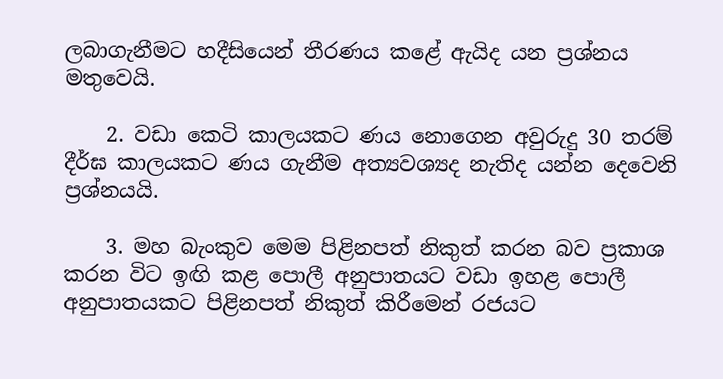ලබාගැනීමට හදීසියෙන් තීරණය කළේ ඇයිද යන ප්‍රශ්නය මතුවෙයි.

    2. වඩා කෙටි කාලයකට ණය නොගෙන අවුරුදු 30 තරම් දීර්ඝ කාලයකට ණය ගැනීම අත්‍යවශ්‍යද නැතිද යන්න දෙවෙනි ප්‍රශ්නයයි.

    3. මහ බැංකුව මෙම පිළිනපත් නිකුත් කරන බව ප්‍රකාශ කරන විට ඉඟි කළ පොලී අනුපාතයට වඩා ඉහළ පොලී අනුපාතයකට පිළිනපත් නිකුත් කිරීමෙන් රජයට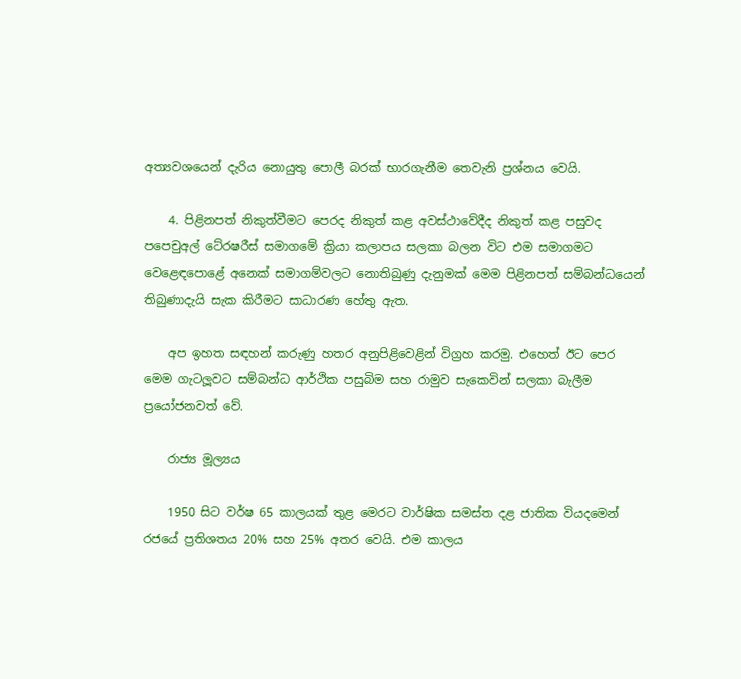අත්‍යවශයෙන් දැරිය නොයුතු පොලී බරක් භාරගැනීම තෙවැනි ප්‍රශ්නය වෙයි.

    4. පිළිනපත් නිකුත්වීමට පෙරද නිකුත් කළ අවස්ථාවේදීද නිකුත් කළ පසුවද පපෙචුඅල් ටේ‍රෂරීස් සමාගමේ ක්‍රියා කලාපය සලකා බලන විට එම සමාගමට වෙළෙඳපොළේ අනෙක් සමාගම්වලට නොතිබුණු දැනුමක් මෙම පිළිනපත් සම්බන්ධයෙන් තිබුණාදැයි සැක කිරීමට සාධාරණ හේතු ඇත.

    අප ඉහත සඳහන් කරුණු හතර අනුපිළිවෙළින් විග්‍රහ කරමු. එහෙත් ඊට පෙර මෙම ගැටලූවට සම්බන්ධ ආර්ථික පසුබිම සහ රාමුව සැකෙවින් සලකා බැලීම ප්‍රයෝජනවත් වේ.

    රාජ්‍ය මූල්‍යය

    1950 සිට වර්ෂ 65 කාලයක් තුළ මෙරට වාර්ෂික සමස්ත දළ ජාතික වියදමෙන් රජයේ ප්‍රතිශතය 20% සහ 25% අතර වෙයි. එම කාලය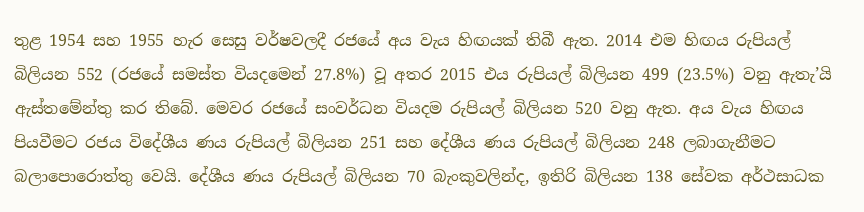තුළ 1954 සහ 1955 හැර සෙසු වර්ෂවලදී රජයේ අය වැය හිඟයක් තිබී ඇත. 2014 එම හිඟය රුපියල් බිලියන 552 (රජයේ සමස්ත වියදමෙන් 27.8%) වූ අතර 2015 එය රුපියල් බිලියන 499 (23.5%) වනු ඇතැ’යි ඇස්තමේන්තු කර තිබේ. මෙවර රජයේ සංවර්ධන වියදම රුපියල් බිලියන 520 වනු ඇත. අය වැය හිඟය පියවීමට රජය විදේශීය ණය රුපියල් බිලියන 251 සහ දේශීය ණය රුපියල් බිලියන 248 ලබාගැනීමට බලාපොරොත්තු වෙයි. දේශීය ණය රුපියල් බිලියන 70 බැංකුවලින්ද, ඉතිරි බිලියන 138 සේවක අර්ථසාධක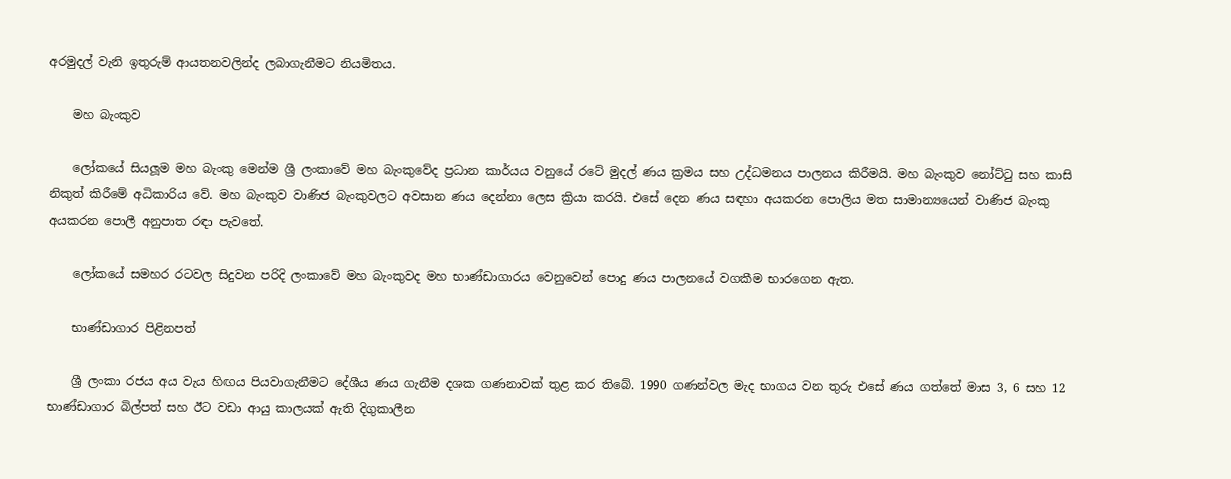අරමුදල් වැනි ඉතුරුම් ආයතනවලින්ද ලබාගැනීමට නියමිතය.

    මහ බැංකුව

    ලෝකයේ සියලූම මහ බැංකු මෙන්ම ශ්‍රී ලංකාවේ මහ බැංකුවේද ප්‍රධාන කාර්යය වනුයේ රටේ මුදල් ණය ක්‍රමය සහ උද්ධමනය පාලනය කිරීමයි. මහ බැංකුව නෝට්ටු සහ කාසි නිකුත් කිරීමේ අධිකාරිය වේ. මහ බැංකුව වාණිජ බැංකුවලට අවසාන ණය දෙන්නා ලෙස ක්‍රියා කරයි. එසේ දෙන ණය සඳහා අයකරන පොලිය මත සාමාන්‍යයෙන් වාණිජ බැංකු අයකරන පොලී අනුපාත රඳා පැවතේ.

    ලෝකයේ සමහර රටවල සිදුවන පරිදි ලංකාවේ මහ බැංකුවද මහ භාණ්ඩාගාරය වෙනුවෙන් පොදු ණය පාලනයේ වගකීම භාරගෙන ඇත.

    භාණ්ඩාගාර පිළිනපත්

    ශ්‍රී ලංකා රජය අය වැය හිඟය පියවාගැනීමට දේශීය ණය ගැනීම දශක ගණනාවක් තුළ කර තිබේ. 1990 ගණන්වල මැද භාගය වන තුරු එසේ ණය ගත්තේ මාස 3, 6 සහ 12 භාණ්ඩාගාර බිල්පත් සහ ඊට වඩා ආයු කාලයක් ඇති දිගුකාලීන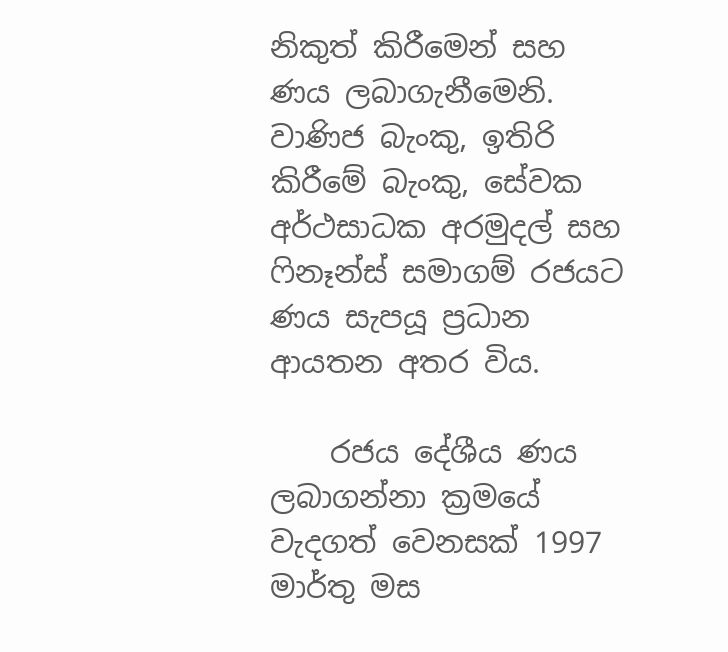නිකුත් කිරීමෙන් සහ ණය ලබාගැනීමෙනි. වාණිජ බැංකු, ඉතිරි කිරීමේ බැංකු, සේවක අර්ථසාධක අරමුදල් සහ ෆිනෑන්ස් සමාගම් රජයට ණය සැපයූ ප්‍රධාන ආයතන අතර විය.

    රජය දේශීය ණය ලබාගන්නා ක්‍රමයේ වැදගත් වෙනසක් 1997 මාර්තු මස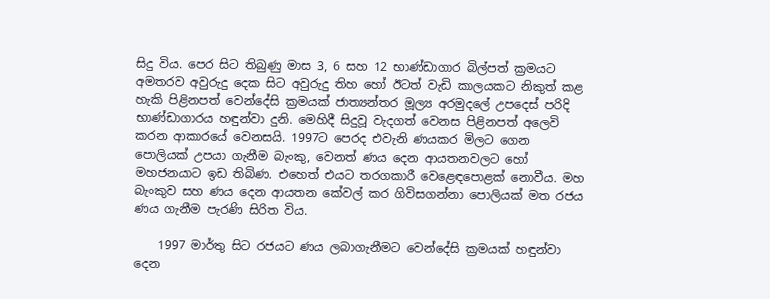සිදු විය. පෙර සිට තිබුණු මාස 3, 6 සහ 12 භාණ්ඩාගාර බිල්පත් ක්‍රමයට අමතරව අවුරුදු දෙක සිට අවුරුදු තිහ හෝ ඊටත් වැඩි කාලයකට නිකුත් කළ හැකි පිළිනපත් වෙන්දේසි ක්‍රමයක් ජාත්‍යන්තර මූල්‍ය අරමුදලේ උපදෙස් පරිදි භාණ්ඩාගාරය හඳුන්වා දුනි. මෙහිදී සිදුවූ වැදගත් වෙනස පිළිනපත් අලෙවි කරන ආකාරයේ වෙනසයි. 1997ට පෙරද එවැනි ණයකර මිලට ගෙන පොලියක් උපයා ගැනීම බැංකු, වෙනත් ණය දෙන ආයතනවලට හෝ මහජනයාට ඉඩ තිබිණ. එහෙත් එයට තරගකාරී වෙළෙඳපොළක් නොවීය. මහ බැංකුව සහ ණය දෙන ආයතන කේවල් කර ගිවිසගන්නා පොලියක් මත රජය ණය ගැනීම පැරණි සිරිත විය.

    1997 මාර්තු සිට රජයට ණය ලබාගැනීමට වෙන්දේසි ක්‍රමයක් හඳුන්වා දෙන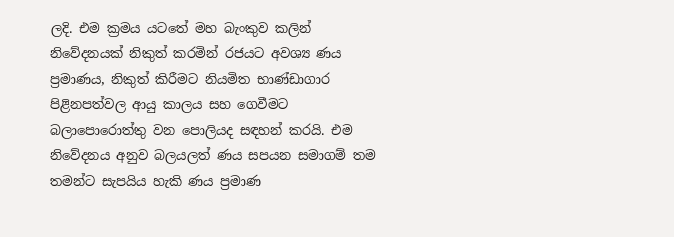ලදි. එම ක්‍රමය යටතේ මහ බැංකුව කලින් නිවේදනයක් නිකුත් කරමින් රජයට අවශ්‍ය ණය ප්‍රමාණය, නිකුත් කිරීමට නියමිත භාණ්ඩාගාර පිළිනපත්වල ආයු කාලය සහ ගෙවීමට බලාපොරොත්තු වන පොලියද සඳහන් කරයි. එම නිවේදනය අනුව බලයලත් ණය සපයන සමාගම් තම තමන්ට සැපයිය හැකි ණය ප්‍රමාණ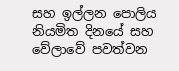සහ ඉල්ලන පොලිය නියමිත දිනයේ සහ වේලාවේ පවත්වන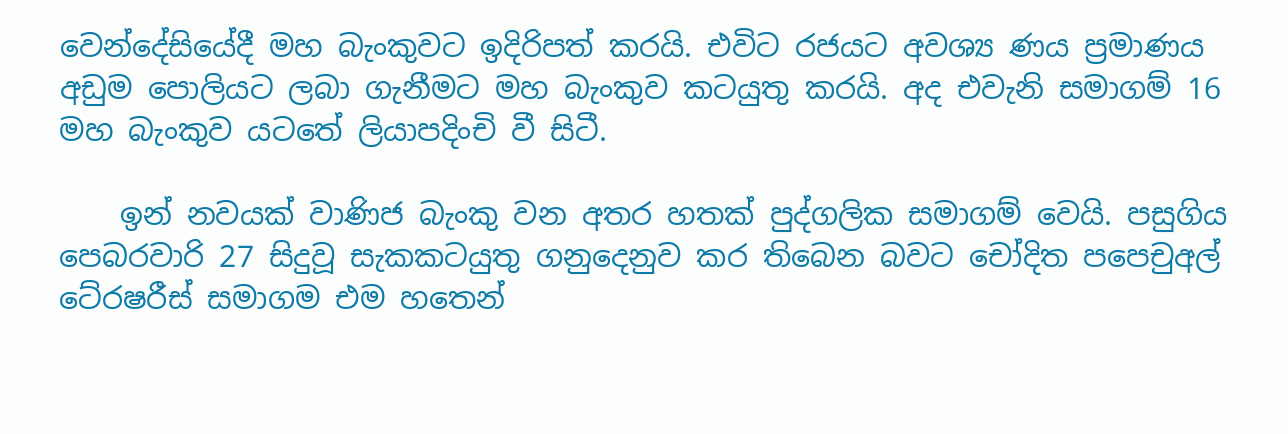වෙන්දේසියේදී මහ බැංකුවට ඉදිරිපත් කරයි. එවිට රජයට අවශ්‍ය ණය ප්‍රමාණය අඩුම පොලියට ලබා ගැනීමට මහ බැංකුව කටයුතු කරයි. අද එවැනි සමාගම් 16 මහ බැංකුව යටතේ ලියාපදිංචි වී සිටී.

    ඉන් නවයක් වාණිජ බැංකු වන අතර හතක් පුද්ගලික සමාගම් වෙයි. පසුගිය පෙබරවාරි 27 සිදුවූ සැකකටයුතු ගනුදෙනුව කර තිබෙන බවට චෝදිත පපෙචුඅල් ටේ‍රෂරීස් සමාගම එම හතෙන්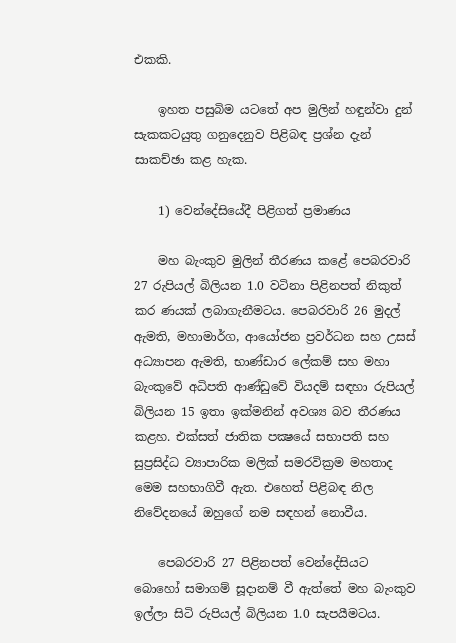එකකි.

    ඉහත පසුබිම යටතේ අප මුලින් හඳුන්වා දුන් සැකකටයුතු ගනුදෙනුව පිළිබඳ ප්‍රශ්න දැන් සාකච්ඡා කළ හැක.

    1) වෙන්දේසියේදී පිළිගත් ප්‍රමාණය

    මහ බැංකුව මුලින් තීරණය කළේ පෙබරවාරි 27 රුපියල් බිලියන 1.0 වටිනා පිළිනපත් නිකුත් කර ණයක් ලබාගැනීමටය. පෙබරවාරි 26 මුදල් ඇමති, මහාමාර්ග, ආයෝජන ප්‍රවර්ධන සහ උසස් අධ්‍යාපන ඇමති, භාණ්ඩාර ලේකම් සහ මහා බැංකුවේ අධිපති ආණ්ඩුවේ වියදම් සඳහා රුපියල් බිලියන 15 ඉතා ඉක්මනින් අවශ්‍ය බව තීරණය කළහ. එක්සත් ජාතික පක්‍ෂයේ සභාපති සහ සුප්‍රසිද්ධ ව්‍යාපාරික මලික් සමරවික්‍රම මහතාද මෙම සහභාගිවී ඇත. එහෙත් පිළිබඳ නිල නිවේදනයේ ඔහුගේ නම සඳහන් නොවීය.

    පෙබරවාරි 27 පිළිනපත් වෙන්දේසියට බොහෝ සමාගම් සූදානම් වී ඇත්තේ මහ බැංකුව ඉල්ලා සිටි රුපියල් බිලියන 1.0 සැපයීමටය.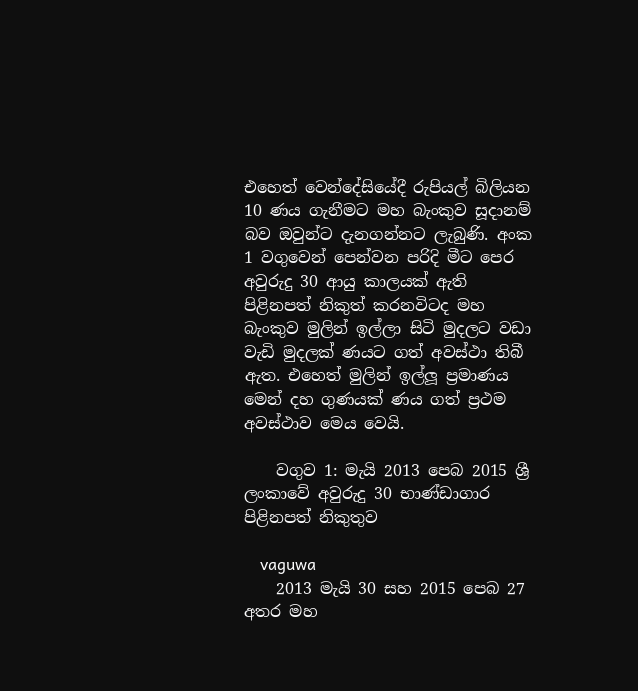එහෙත් වෙන්දේසියේදී රුපියල් බිලියන 10 ණය ගැනීමට මහ බැංකුව සූදානම් බව ඔවුන්ට දැනගන්නට ලැබුණි. අංක 1 වගුවෙන් පෙන්වන පරිදි මීට පෙර අවුරුදු 30 ආයු කාලයක් ඇති පිළිනපත් නිකුත් කරනවිටද මහ බැංකුව මුලින් ඉල්ලා සිටි මුදලට වඩා වැඩි මුදලක් ණයට ගත් අවස්ථා තිබී ඇත. එහෙත් මුලින් ඉල්ලූ ප්‍රමාණය මෙන් දහ ගුණයක් ණය ගත් ප්‍රථම අවස්ථාව මෙය වෙයි.

    වගුව 1: මැයි 2013 පෙබ 2015 ශ්‍රී ලංකාවේ අවුරුදු 30 භාණ්ඩාගාර පිළිනපත් නිකුතුව

    vaguwa
    2013 මැයි 30 සහ 2015 පෙබ 27 අතර මහ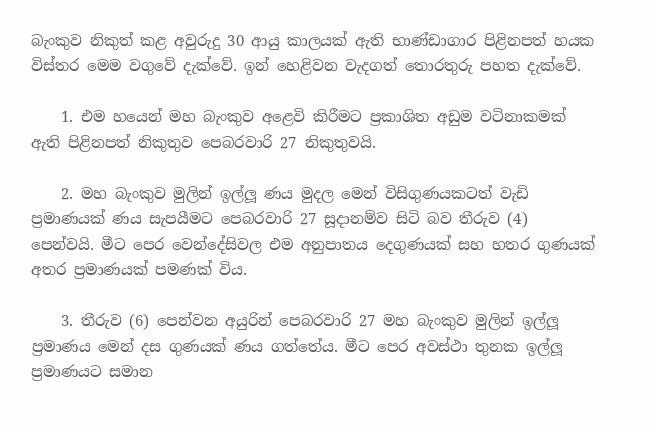බැංකුව නිකුත් කළ අවුරුදු 30 ආයු කාලයක් ඇති භාණ්ඩාගාර පිළිනපත් හයක විස්තර මෙම වගුවේ දැක්වේ. ඉන් හෙළිවන වැදගත් තොරතුරු පහත දැක්වේ.

    1. එම හයෙන් මහ බැංකුව අළෙවි කිරීමට ප්‍රකාශිත අඩුම වටිනාකමක් ඇති පිළිනපත් නිකුතුව පෙබරවාරි 27 නිකුතුවයි.

    2. මහ බැංකුව මුලින් ඉල්ලූ ණය මුදල මෙන් විසිගුණයකටත් වැඩි ප්‍රමාණයක් ණය සැපයීමට පෙබරවාරි 27 සූදානම්ව සිටි බව තීරුව (4) පෙන්වයි. මීට පෙර වෙන්දේසිවල එම අනුපාතය දෙගුණයක් සහ හතර ගුණයක් අතර ප්‍රමාණයක් පමණක් විය.

    3. තීරුව (6) පෙන්වන අයුරින් පෙබරවාරි 27 මහ බැංකුව මුලින් ඉල්ලූ ප්‍රමාණය මෙන් දස ගුණයක් ණය ගත්තේය. මීට පෙර අවස්ථා තුනක ඉල්ලූ ප්‍රමාණයට සමාන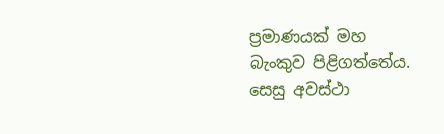ප්‍රමාණයක් මහ බැංකුව පිළිගත්තේය. සෙසු අවස්ථා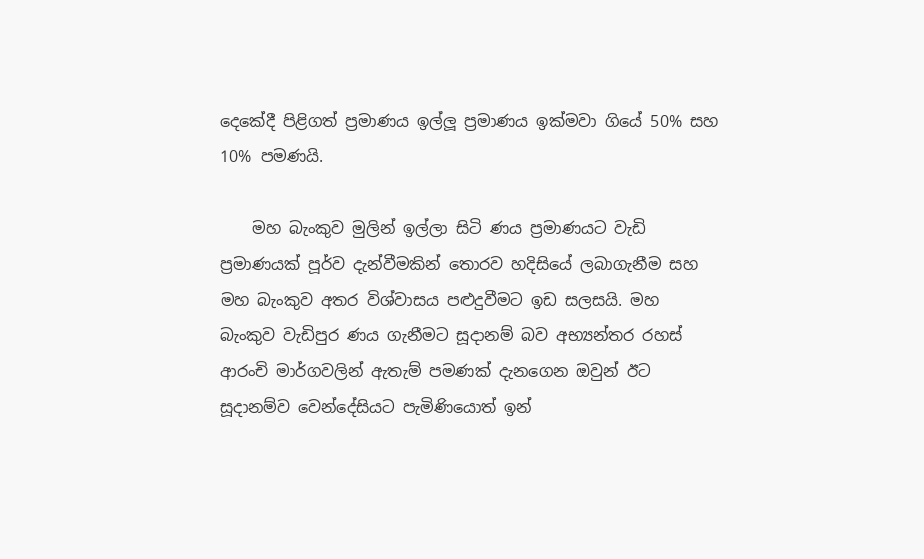දෙකේදී පිළිගත් ප්‍රමාණය ඉල්ලූ ප්‍රමාණය ඉක්මවා ගියේ 50% සහ 10% පමණයි.

    මහ බැංකුව මුලින් ඉල්ලා සිටි ණය ප්‍රමාණයට වැඩි ප්‍රමාණයක් පූර්ව දැන්වීමකින් තොරව හදිසියේ ලබාගැනීම සහ මහ බැංකුව අතර විශ්වාසය පළුදුවීමට ඉඩ සලසයි. මහ බැංකුව වැඩිපුර ණය ගැනීමට සූදානම් බව අභ්‍යන්තර රහස් ආරංචි මාර්ගවලින් ඇතැම් පමණක් දැනගෙන ඔවුන් ඊට සූදානම්ව වෙන්දේසියට පැමිණියොත් ඉන්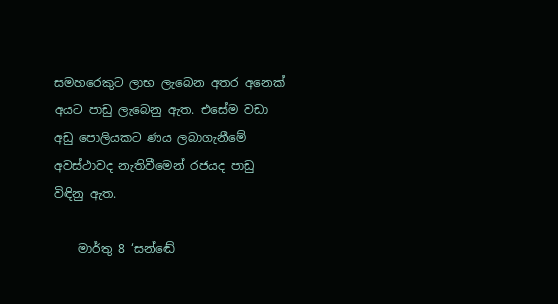සමහරෙකුට ලාභ ලැබෙන අතර අනෙක් අයට පාඩු ලැබෙනු ඇත. එසේම වඩා අඩු පොලියකට ණය ලබාගැනීමේ අවස්ථාවද නැතිවීමෙන් රජයද පාඩු විඳිනු ඇත.

    මාර්තු 8 ‘සන්ඬේ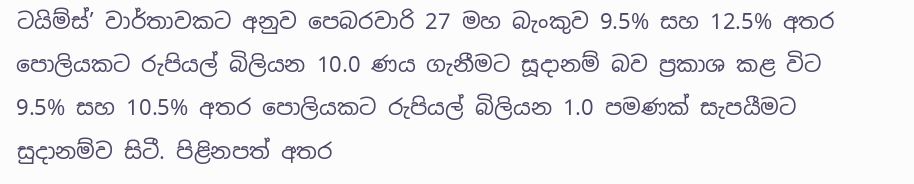ටයිම්ස්’ වාර්තාවකට අනුව පෙබරවාරි 27 මහ බැංකුව 9.5% සහ 12.5% අතර පොලියකට රුපියල් බිලියන 10.0 ණය ගැනීමට සූදානම් බව ප්‍රකාශ කළ විට 9.5% සහ 10.5% අතර පොලියකට රුපියල් බිලියන 1.0 පමණක් සැපයීමට සුදානම්ව සිටී. පිළිනපත් අතර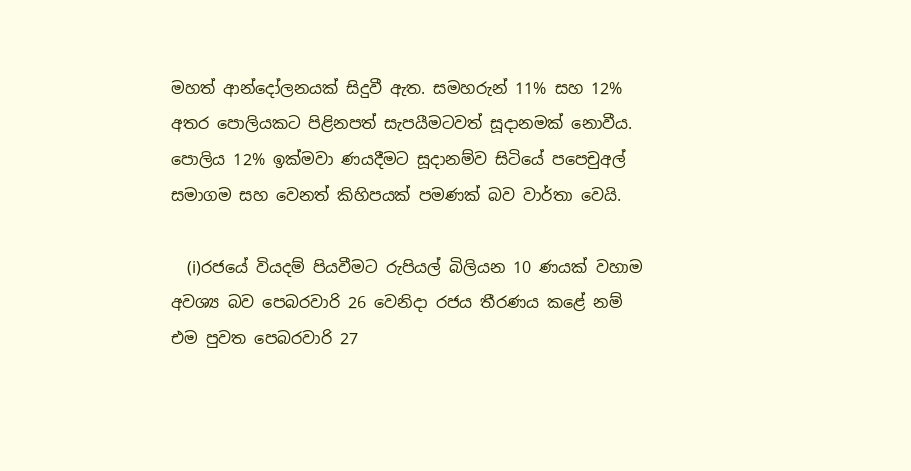මහත් ආන්දෝලනයක් සිදුවී ඇත. සමහරුන් 11% සහ 12% අතර පොලියකට පිළිනපත් සැපයීමටවත් සූදානමක් නොවීය. පොලිය 12% ඉක්මවා ණයදීමට සූදානම්ව සිටියේ පපෙචුඅල් සමාගම සහ වෙනත් කිහිපයක් පමණක් බව වාර්තා වෙයි.

    (i)රජයේ වියදම් පියවීමට රුපියල් බිලියන 10 ණයක් වහාම අවශ්‍ය බව පෙබරවාරි 26 වෙනිදා රජය තීරණය කළේ නම් එම පුවත පෙබරවාරි 27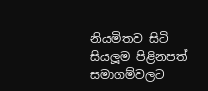නියමිතව සිටි සියලූම පිළිනපත් සමාගම්වලට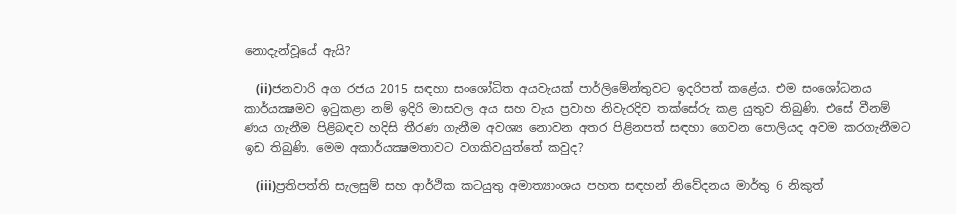නොදැන්වූයේ ඇයි?

    (ii)ජනවාරි අග රජය 2015 සඳහා සංශෝධිත අයවැයක් පාර්ලිමේන්තුවට ඉදරිපත් කළේය. එම සංශෝධනය කාර්යක්‍ෂමව ඉටුකළා නම් ඉදිරි මාසවල අය සහ වැය ප්‍රවාහ නිවැරදිව තක්සේරු කළ යුතුව තිබුණි. එසේ වීනම් ණය ගැනීම පිළිබඳව හදිසි තීරණ ගැනීම අවශ්‍ය නොවන අතර පිළිනපත් සඳහා ගෙවන පොලියද අවම කරගැනීමට ඉඩ තිබුණි. මෙම අකාර්යක්‍ෂමතාවට වගකිවයුත්තේ කවුද?

    (iii)ප්‍රතිපත්ති සැලසුම් සහ ආර්ථික කටයුතු අමාත්‍යාංශය පහත සඳහන් නිවේදනය මාර්තු 6 නිකුත්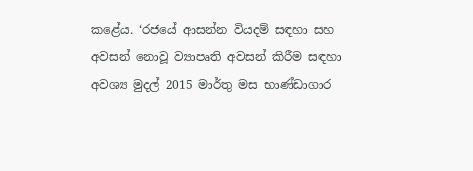කළේය. ‘රජයේ ආසන්න වියදම් සඳහා සහ අවසන් නොවූ ව්‍යාපෘති අවසන් කිරීම සඳහා අවශ්‍ය මුදල් 2015 මාර්තු මස භාණ්ඩාගාර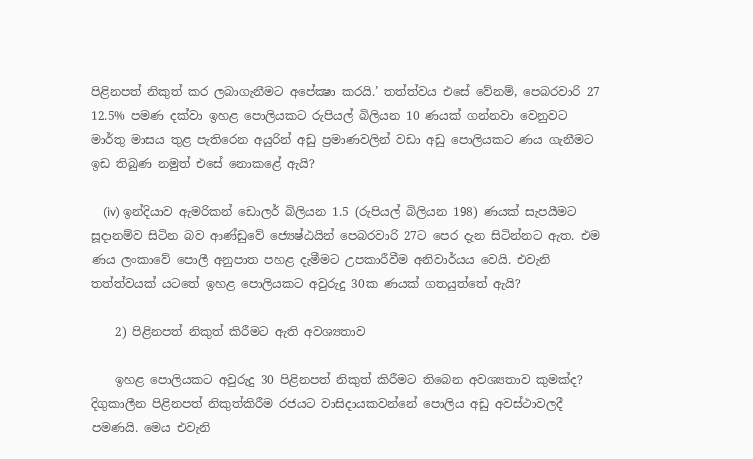පිළිනපත් නිකුත් කර ලබාගැනීමට අපේක්‍ෂා කරයි.’ තත්ත්වය එසේ වේනම්, පෙබරවාරි 27 12.5% පමණ දක්වා ඉහළ පොලියකට රුපියල් බිලියන 10 ණයක් ගන්නවා වෙනුවට මාර්තු මාසය තුළ පැතිරෙන අයුරින් අඩු ප්‍රමාණවලින් වඩා අඩු පොලියකට ණය ගැනීමට ඉඩ තිබුණ නමුත් එසේ නොකළේ ඇයි?

    (iv) ඉන්දියාව ඇමරිකන් ඩොලර් බිලියන 1.5 (රුපියල් බිලියන 198) ණයක් සැපයීමට සූදානම්ව සිටින බව ආණ්ඩුවේ ජ්‍යෙෂ්ඨයින් පෙබරවාරි 27ට පෙර දැන සිටින්නට ඇත. එම ණය ලංකාවේ පොලී අනුපාත පහළ දැමීමට උපකාරීවීම අනිවාර්යය වෙයි. එවැනි තත්ත්වයක් යටතේ ඉහළ පොලියකට අවුරුදු 30ක ණයක් ගතයුත්තේ ඇයි?

    2) පිළිනපත් නිකුත් කිරීමට ඇති අවශ්‍යතාව

    ඉහළ පොලියකට අවුරුදු 30 පිළිනපත් නිකුත් කිරීමට තිබෙන අවශ්‍යතාව කුමක්ද? දිගුකාලීන පිළිනපත් නිකුත්කිරීම රජයට වාසිදායකවන්නේ පොලිය අඩු අවස්ථාවලදී පමණයි. මෙය එවැනි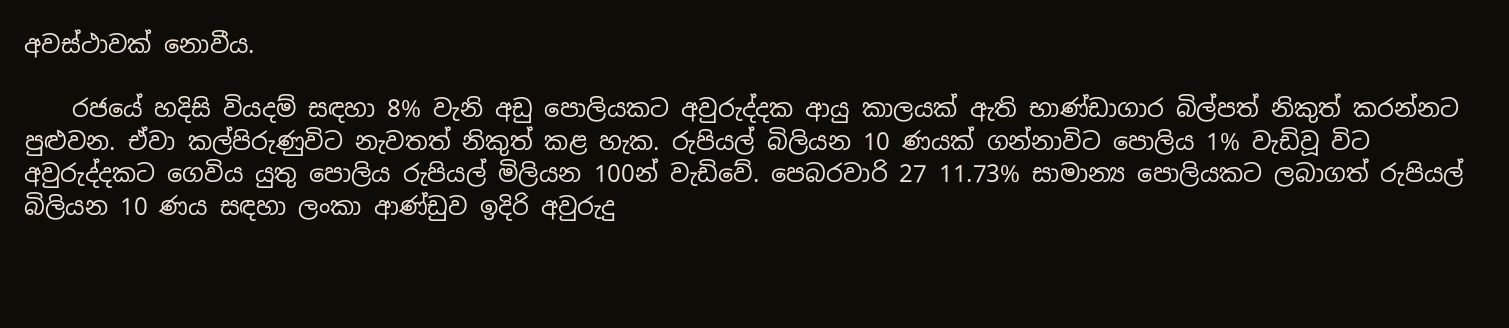අවස්ථාවක් නොවීය.

    රජයේ හදිසි වියදම් සඳහා 8% වැනි අඩු පොලියකට අවුරුද්දක ආයු කාලයක් ඇති භාණ්ඩාගාර බිල්පත් නිකුත් කරන්නට පුළුවන. ඒවා කල්පිරුණුවිට නැවතත් නිකුත් කළ හැක. රුපියල් බිලියන 10 ණයක් ගන්නාවිට පොලිය 1% වැඩිවූ විට අවුරුද්දකට ගෙවිය යුතු පොලිය රුපියල් මිලියන 100න් වැඩිවේ. පෙබරවාරි 27 11.73% සාමාන්‍ය පොලියකට ලබාගත් රුපියල් බිලියන 10 ණය සඳහා ලංකා ආණ්ඩුව ඉදිරි අවුරුදු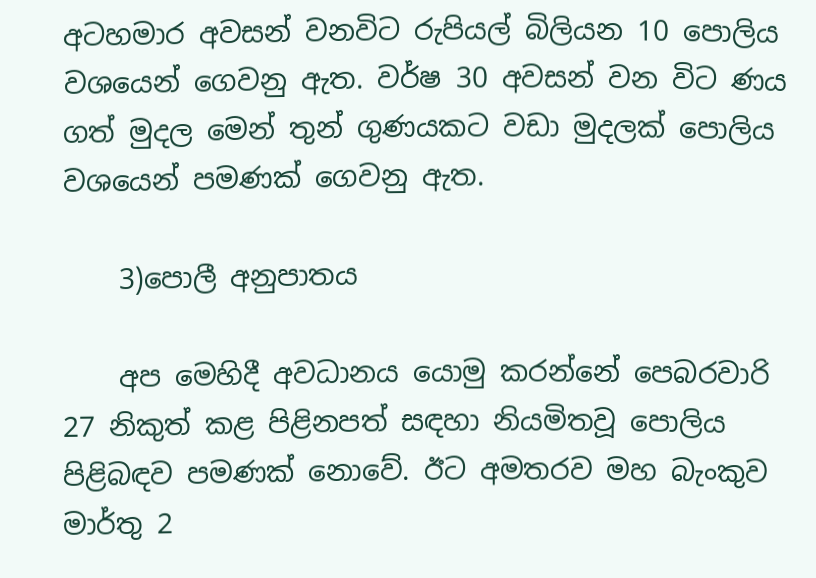අටහමාර අවසන් වනවිට රුපියල් බිලියන 10 පොලිය වශයෙන් ගෙවනු ඇත. වර්ෂ 30 අවසන් වන විට ණය ගත් මුදල මෙන් තුන් ගුණයකට වඩා මුදලක් පොලිය වශයෙන් පමණක් ගෙවනු ඇත.

    3)පොලී අනුපාතය

    අප මෙහිදී අවධානය යොමු කරන්නේ පෙබරවාරි 27 නිකුත් කළ පිළිනපත් සඳහා නියමිතවූ පොලිය පිළිබඳව පමණක් නොවේ. ඊට අමතරව මහ බැංකුව මාර්තු 2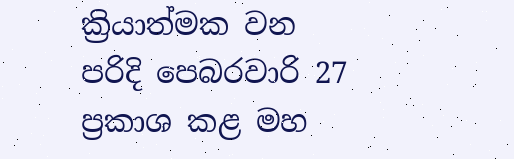ක්‍රියාත්මක වන පරිදි පෙබරවාරි 27 ප්‍රකාශ කළ මහ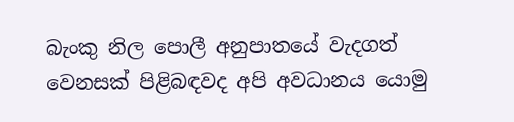බැංකු නිල පොලී අනුපාතයේ වැදගත් වෙනසක් පිළිබඳවද අපි අවධානය යොමු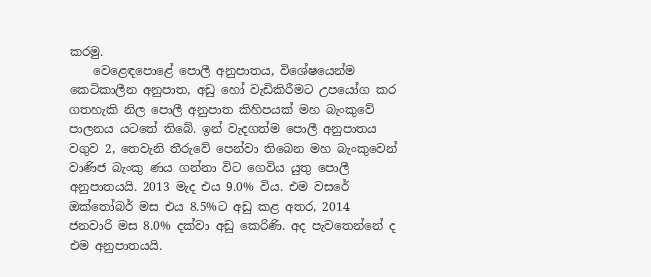කරමු.
    වෙළෙඳපොළේ පොලී අනුපාතය, විශේෂයෙන්ම කෙටිකාලීන අනුපාත, අඩු හෝ වැඩිකිරීමට උපයෝග කර ගතහැකි නිල පොලී අනුපාත කිහිපයක් මහ බැංකුවේ පාලනය යටතේ තිබේ. ඉන් වැදගත්ම පොලී අනුපාතය වගුව 2, තෙවැනි තීරුවේ පෙන්වා තිබෙන මහ බැංකුවෙන් වාණිජ බැංකු ණය ගන්නා විට ගෙවිය යුතු පොලී අනුපාතයයි. 2013 මැද එය 9.0% විය. එම වසරේ ඔක්තෝබර් මස එය 8.5%ට අඩු කළ අතර, 2014 ජනවාරි මස 8.0% දක්වා අඩු කෙරිණි. අද පැවතෙන්නේ ද එම අනුපාතයයි.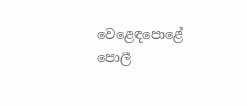වෙළෙඳපොළේ පොලී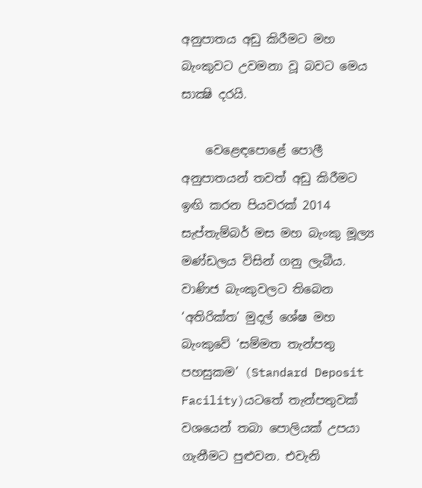අනුපාතය අඩු කිරීමට මහ බැංකුවට උවමනා වූ බවට මෙය සාක්‍ෂි දරයි.

    වෙළෙඳපොළේ පොලී අනුපාතයන් තවත් අඩු කිරීමට ඉඟි කරන පියවරක් 2014 සැප්තැම්බර් මස මහ බැංකු මූල්‍ය මණ්ඩලය විසින් ගනු ලැබීය. වාණිජ බැංකුවලට තිබෙන ‘අතිරික්ත’ මුදල් ශේෂ මහ බැංකුවේ ‘සම්මත තැන්පතු පහසුකම’ (Standard Deposit Facility)යටතේ තැන්පතුවක් වශයෙන් තබා පොලියක් උපයා ගැනීමට පුළුවන. එවැනි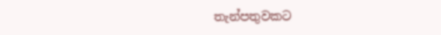තැන්පතුවකට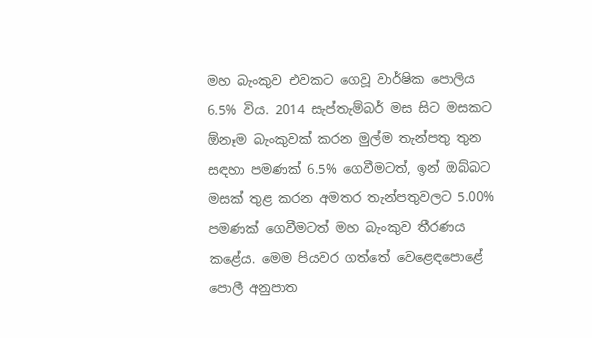මහ බැංකුව එවකට ගෙවූ වාර්ෂික පොලිය 6.5% විය. 2014 සැප්තැම්බර් මස සිට මසකට ඕනෑම බැංකුවක් කරන මුල්ම තැන්පතු තුන සඳහා පමණක් 6.5% ගෙවීමටත්, ඉන් ඔබ්බට මසක් තුළ කරන අමතර තැන්පතුවලට 5.00% පමණක් ගෙවීමටත් මහ බැංකුව තීරණය කළේය. මෙම පියවර ගත්තේ වෙළෙඳපොළේ පොලී අනුපාත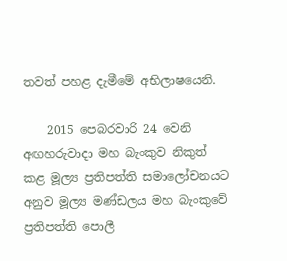තවත් පහළ දැමීමේ අභිලාෂයෙනි.

    2015 පෙබරවාරි 24 වෙනි අඟහරුවාදා මහ බැංකුව නිකුත් කළ මූල්‍ය ප්‍රතිපත්ති සමාලෝචනයට අනුව මූල්‍ය මණ්ඩලය මහ බැංකුවේ ප්‍රතිපත්ති පොලී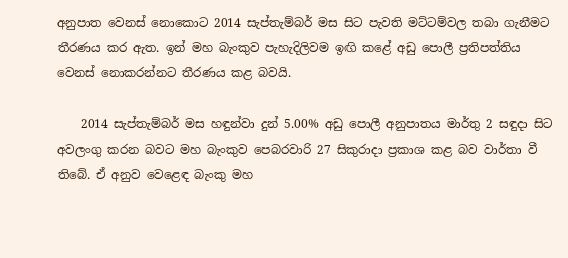අනුපාත වෙනස් නොකොට 2014 සැප්තැම්බර් මස සිට පැවති මට්ටම්වල තබා ගැනීමට තීරණය කර ඇත. ඉන් මහ බැංකුව පැහැදිලිවම ඉඟි කළේ අඩු පොලී ප්‍රතිපත්තිය වෙනස් නොකරන්නට තීරණය කළ බවයි.

    2014 සැප්තැම්බර් මස හඳුන්වා දුන් 5.00% අඩු පොලී අනුපාතය මාර්තු 2 සඳුදා සිට අවලංගු කරන බවට මහ බැංකුව පෙබරවාරි 27 සිකුරාදා ප්‍රකාශ කළ බව වාර්තා වී තිබේ. ඒ අනුව වෙළෙඳ බැංකු මහ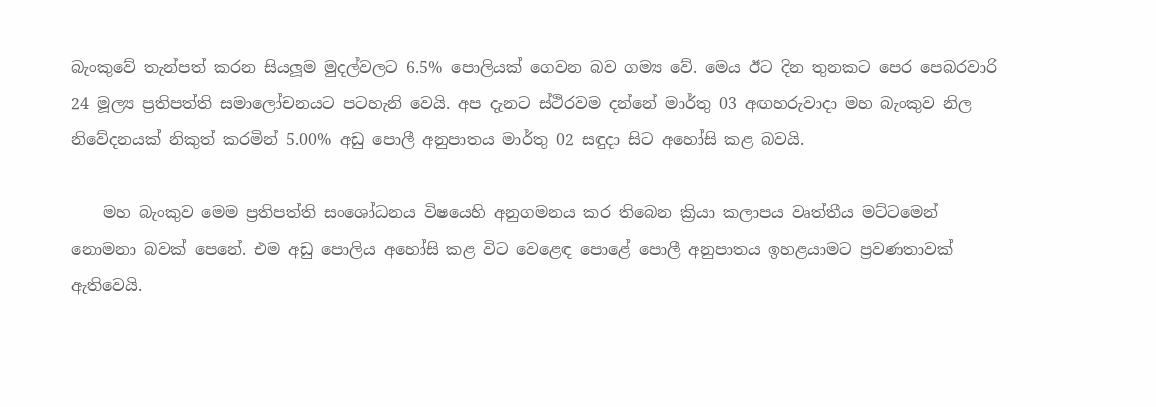බැංකුවේ තැන්පත් කරන සියලූම මුදල්වලට 6.5% පොලියක් ගෙවන බව ගම්‍ය වේ. මෙය ඊට දින තුනකට පෙර පෙබරවාරි 24 මූල්‍ය ප්‍රතිපත්ති සමාලෝචනයට පටහැනි වෙයි. අප දැනට ස්ථිරවම දන්නේ මාර්තු 03 අඟහරුවාදා මහ බැංකුව නිල නිවේදනයක් නිකුත් කරමින් 5.00% අඩු පොලී අනුපාතය මාර්තු 02 සඳුදා සිට අහෝසි කළ බවයි.

    මහ බැංකුව මෙම ප්‍රතිපත්ති සංශෝධනය විෂයෙහි අනුගමනය කර තිබෙන ක්‍රියා කලාපය වෘත්තීය මට්ටමෙන් නොමනා බවක් පෙනේ. එම අඩු පොලිය අහෝසි කළ විට වෙළෙඳ පොළේ පොලී අනුපාතය ඉහළයාමට ප්‍රවණතාවක් ඇතිවෙයි.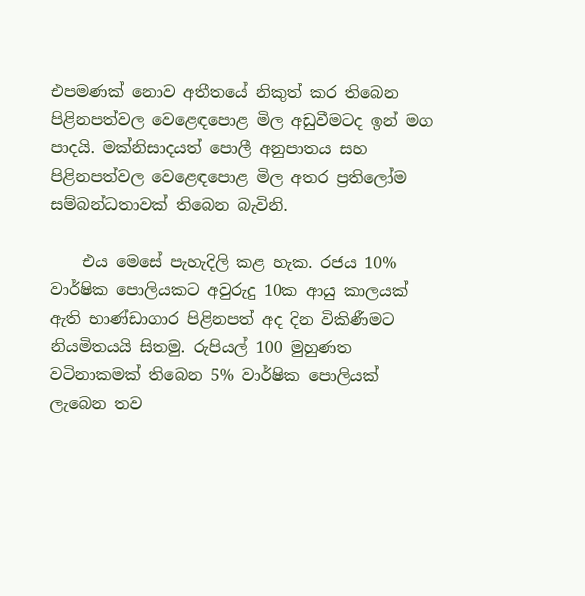එපමණක් නොව අතීතයේ නිකුත් කර තිබෙන පිළිනපත්වල වෙළෙඳපොළ මිල අඩුවීමටද ඉන් මග පාදයි. මක්නිසාදයත් පොලී අනුපාතය සහ පිළිනපත්වල වෙළෙඳපොළ මිල අතර ප්‍රතිලෝම සම්බන්ධතාවක් තිබෙන බැවිනි.

    එය මෙසේ පැහැදිලි කළ හැක. රජය 10% වාර්ෂික පොලියකට අවුරුදු 10ක ආයු කාලයක් ඇති භාණ්ඩාගාර පිළිනපත් අද දින විකිණීමට නියමිතයයි සිතමු. රුපියල් 100 මුහුණත වටිනාකමක් තිබෙන 5% වාර්ෂික පොලියක් ලැබෙන තව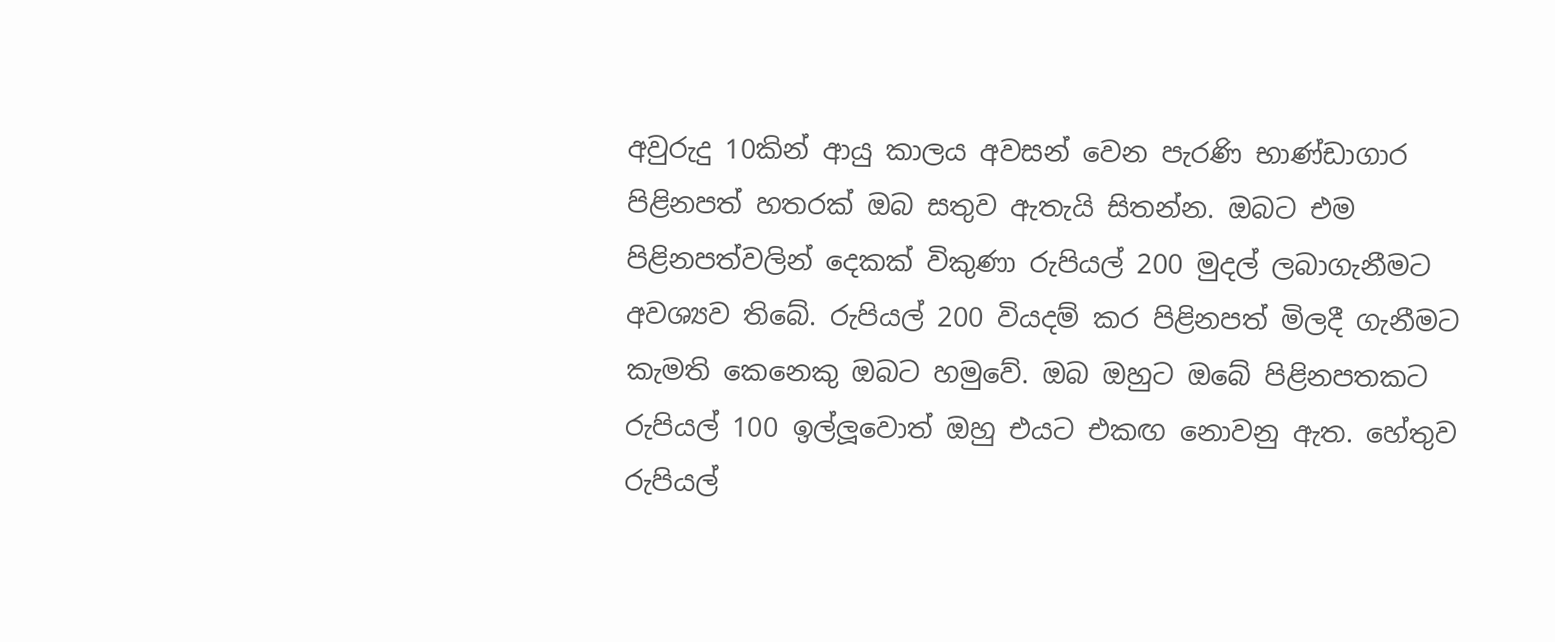අවුරුදු 10කින් ආයු කාලය අවසන් වෙන පැරණි භාණ්ඩාගාර පිළිනපත් හතරක් ඔබ සතුව ඇතැයි සිතන්න. ඔබට එම පිළිනපත්වලින් දෙකක් විකුණා රුපියල් 200 මුදල් ලබාගැනීමට අවශ්‍යව තිබේ. රුපියල් 200 වියදම් කර පිළිනපත් මිලදී ගැනීමට කැමති කෙනෙකු ඔබට හමුවේ. ඔබ ඔහුට ඔබේ පිළිනපතකට රුපියල් 100 ඉල්ලූවොත් ඔහු එයට එකඟ නොවනු ඇත. හේතුව රුපියල්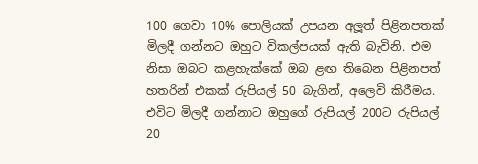100 ගෙවා 10% පොලියක් උපයන අලූත් පිළිනපතක් මිලදී ගන්නට ඔහුට විකල්පයක් ඇති බැවිනි. එම නිසා ඔබට කළහැක්කේ ඔබ ළඟ තිබෙන පිළිනපත් හතරින් එකක් රුපියල් 50 බැගින්, අලෙවි කිරීමය. එවිට මිලදී ගන්නාට ඔහුගේ රුපියල් 200ට රුපියල් 20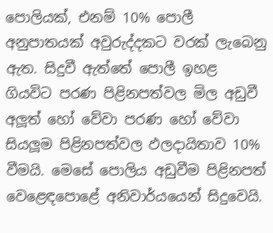පොලියක්, එනම් 10% පොලී අනුපාතයක් අවුරුද්දකට වරක් ලැබෙනු ඇත. සිදුවී ඇත්තේ පොලී ඉහළ ගියවිට පරණ පිළිනපත්වල මිල අඩුවී අලූත් හෝ වේවා පරණ හෝ වේවා සියලූම පිළිනපත්වල ඵලදායිතාව 10% වීමයි. මෙසේ පොලිය අඩුවීම පිළිනපත් වෙළෙඳපොළේ අනිවාර්යයෙන් සිදුවෙයි.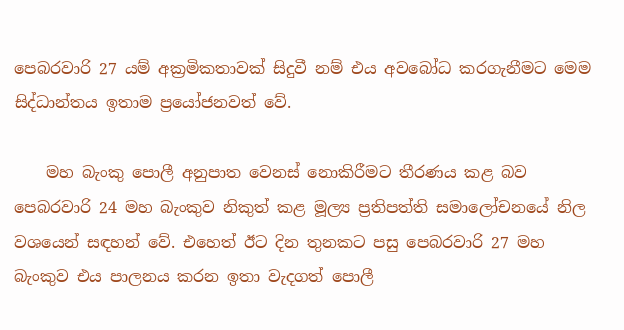පෙබරවාරි 27 යම් අක්‍රමිකතාවක් සිදුවී නම් එය අවබෝධ කරගැනීමට මෙම සිද්ධාන්තය ඉතාම ප්‍රයෝජනවත් වේ.

    මහ බැංකු පොලී අනුපාත වෙනස් නොකිරීමට තීරණය කළ බව පෙබරවාරි 24 මහ බැංකුව නිකුත් කළ මූල්‍ය ප්‍රතිපත්ති සමාලෝචනයේ නිල වශයෙන් සඳහන් වේ. එහෙත් ඊට දින තුනකට පසු පෙබරවාරි 27 මහ බැංකුව එය පාලනය කරන ඉතා වැදගත් පොලී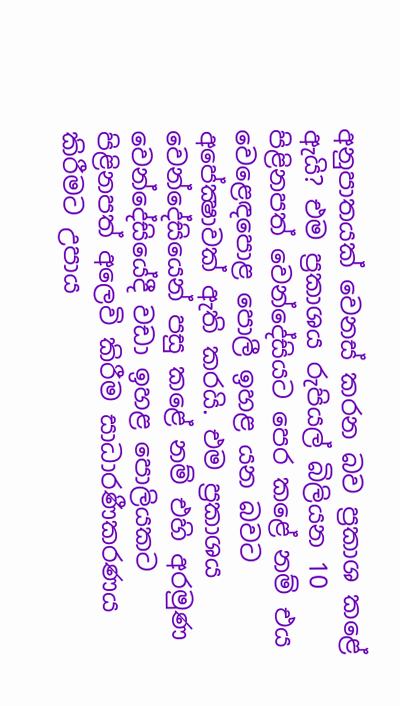අනුපාතයක් වෙනස් කරන බව ප්‍රකාශ කළේ ඇයි? එම ප්‍රකාශය රුපියල් බිලියන 10 පිළිනපත් වෙන්දේසියට පෙර කළේ නම් එය වෙළෙඳපොළ පොලී ඉහළ යන බවට අපේක්‍ෂාවක් ඇති කරයි. එම ප්‍රකාශය වෙන්දේසියෙන් පසු කළේ නම් එහි අරමුණ වෙන්දේසියේදී වඩා ඉහළ පොලියකට පිළිනපත් අලෙවි කිරීම සාධාරණීකරණය කිරීමට උපාය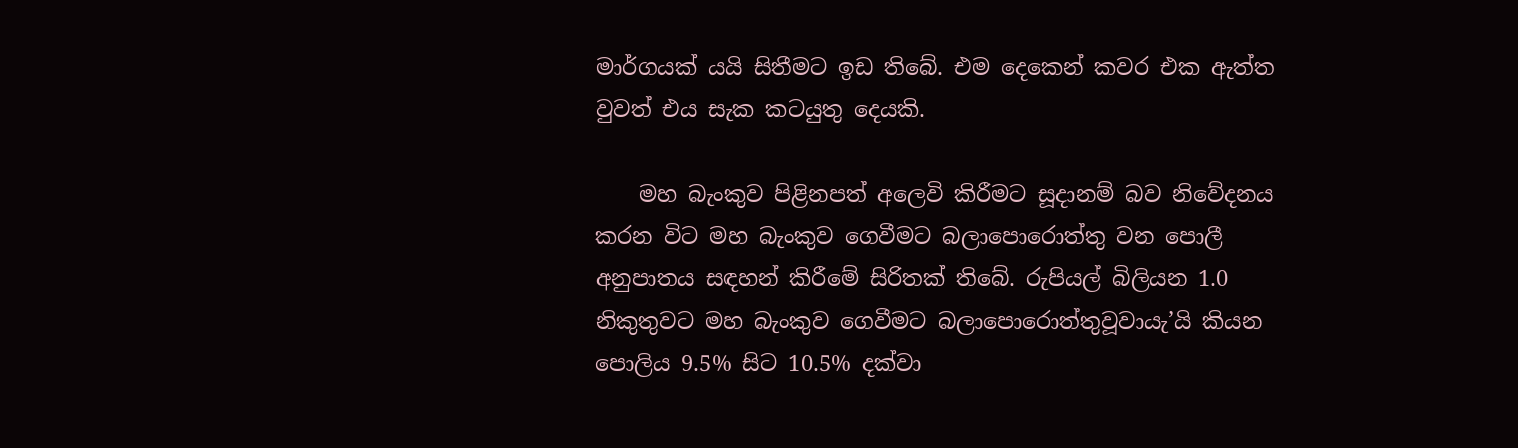මාර්ගයක් යයි සිතීමට ඉඩ තිබේ. එම දෙකෙන් කවර එක ඇත්ත වුවත් එය සැක කටයුතු දෙයකි.

    මහ බැංකුව පිළිනපත් අලෙවි කිරීමට සූදානම් බව නිවේදනය කරන විට මහ බැංකුව ගෙවීමට බලාපොරොත්තු වන පොලී අනුපාතය සඳහන් කිරීමේ සිරිතක් තිබේ. රුපියල් බිලියන 1.0 නිකුතුවට මහ බැංකුව ගෙවීමට බලාපොරොත්තුවූවායැ’යි කියන පොලිය 9.5% සිට 10.5% දක්වා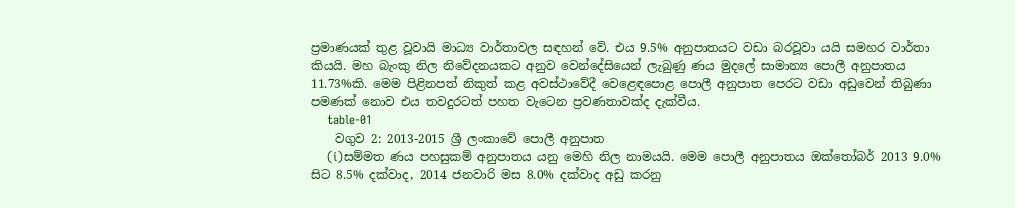ප්‍රමාණයක් තුළ වූවායි මාධ්‍ය වාර්තාවල සඳහන් වේ. එය 9.5% අනුපාතයට වඩා බරවූවා යයි සමහර වාර්තා කියයි. මහ බැංකු නිල නිවේදනයකට අනුව වෙන්දේසියෙන් ලැබුණු ණය මුදලේ සාමාන්‍ය පොලී අනුපාතය 11.73%කි. මෙම පිළිනපත් නිකුත් කළ අවස්ථාවේදී වෙළෙඳපොළ පොලී අනුපාත පෙරට වඩා අඩුවෙන් තිබුණා පමණක් නොව එය තවදුරටත් පහත වැටෙන ප්‍රවණතාවක්ද දැක්වීය.
    table-01
    වගුව 2: 2013-2015 ශ්‍රී ලංකාවේ පොලී අනුපාත
    (i)සම්මත ණය පහසුකම් අනුපාතය යනු මෙහි නිල නාමයයි. මෙම පොලී අනුපාතය ඔක්තෝබර් 2013 9.0% සිට 8.5% දක්වාද, 2014 ජනවාරි මස 8.0% දක්වාද අඩු කරනු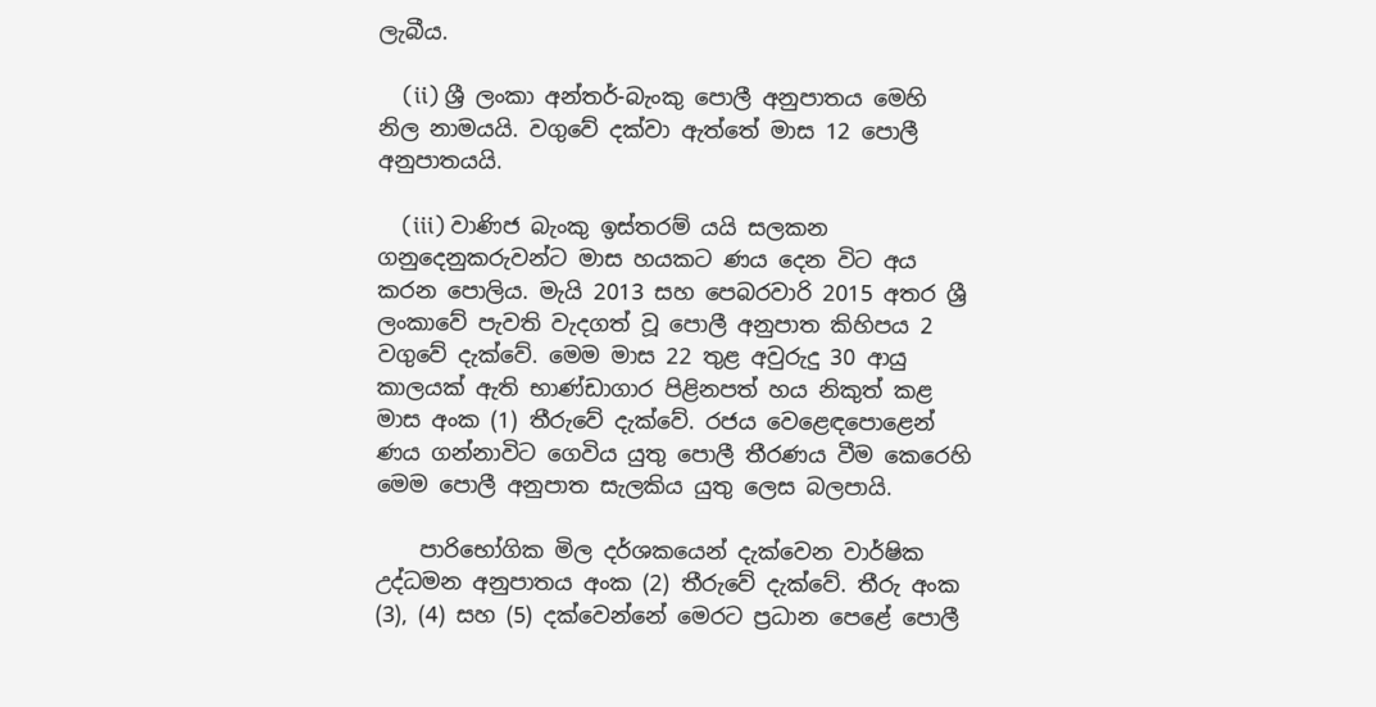ලැබීය.

    (ii) ශ්‍රී ලංකා අන්තර්-බැංකු පොලී අනුපාතය මෙහි නිල නාමයයි. වගුවේ දක්වා ඇත්තේ මාස 12 පොලී අනුපාතයයි.

    (iii) වාණිජ බැංකු ඉස්තරම් යයි සලකන ගනුදෙනුකරුවන්ට මාස හයකට ණය දෙන විට අය කරන පොලිය. මැයි 2013 සහ පෙබරවාරි 2015 අතර ශ්‍රී ලංකාවේ පැවති වැදගත් වූ පොලී අනුපාත කිහිපය 2 වගුවේ දැක්වේ. මෙම මාස 22 තුළ අවුරුදු 30 ආයු කාලයක් ඇති භාණ්ඩාගාර පිළිනපත් හය නිකුත් කළ මාස අංක (1) තීරුවේ දැක්වේ. රජය වෙළෙඳපොළෙන් ණය ගන්නාවිට ගෙවිය යුතු පොලී තීරණය වීම කෙරෙහි මෙම පොලී අනුපාත සැලකිය යුතු ලෙස බලපායි.

    පාරිභෝගික මිල දර්ශකයෙන් දැක්වෙන වාර්ෂික උද්ධමන අනුපාතය අංක (2) තීරුවේ දැක්වේ. තීරු අංක (3), (4) සහ (5) දක්වෙන්නේ මෙරට ප්‍රධාන පෙළේ පොලී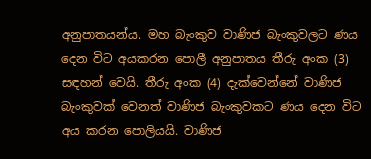අනුපාතයන්ය. මහ බැංකුව වාණිජ බැංකුවලට ණය දෙන විට අයකරන පොලී අනුපාතය තීරු අංක (3) සඳහන් වෙයි. තීරු අංක (4) දැක්වෙන්නේ වාණිජ බැංකුවක් වෙනත් වාණිජ බැංකුවකට ණය දෙන විට අය කරන පොලියයි. වාණිජ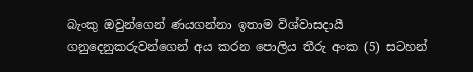බැංකු ඔවුන්ගෙන් ණයගන්නා ඉතාම විශ්වාසදායී ගනුදෙනුකරුවන්ගෙන් අය කරන පොලිය තීරු අංක (5) සටහන්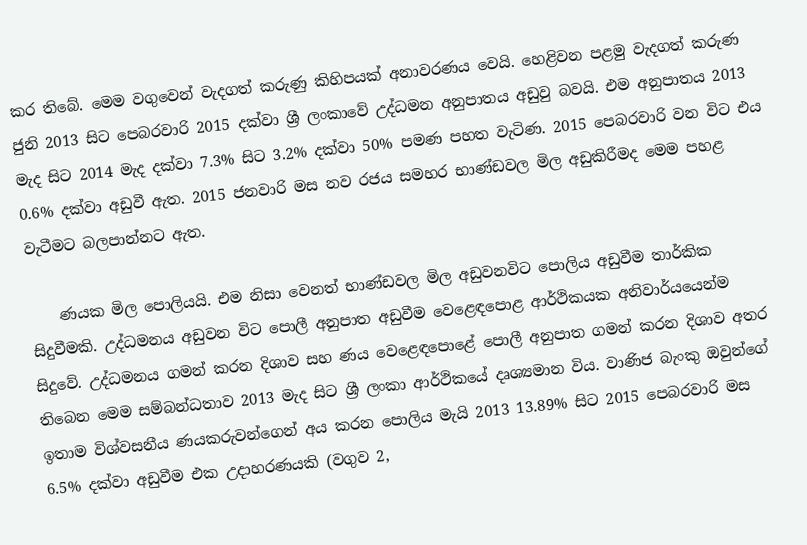කර තිබේ. මෙම වගුවෙන් වැදගත් කරුණු කිහිපයක් අනාවරණය වෙයි. හෙළිවන පළමු වැදගත් කරුණ ජුනි 2013 සිට පෙබරවාරි 2015 දක්වා ශ්‍රී ලංකාවේ උද්ධමන අනුපාතය අඩුවු බවයි. එම අනුපාතය 2013 මැද සිට 2014 මැද දක්වා 7.3% සිට 3.2% දක්වා 50% පමණ පහත වැටිණ. 2015 පෙබරවාරි වන විට එය 0.6% දක්වා අඩුවී ඇත. 2015 ජනවාරි මස නව රජය සමහර භාණ්ඩවල මිල අඩුකිරීමද මෙම පහළ වැටීමට බලපාන්නට ඇත.

    ණයක මිල පොලියයි. එම නිසා වෙනත් භාණ්ඩවල මිල අඩුවනවිට පොලිය අඩුවීම තාර්කික සිදුවීමකි. උද්ධමනය අඩුවන විට පොලී අනුපාත අඩුවීම වෙළෙඳපොළ ආර්ථිකයක අනිවාර්යයෙන්ම සිදුවේ. උද්ධමනය ගමන් කරන දිශාව සහ ණය වෙළෙඳපොළේ පොලී අනුපාත ගමන් කරන දිශාව අතර තිබෙන මෙම සම්බන්ධතාව 2013 මැද සිට ශ්‍රී ලංකා ආර්ථිකයේ දෘශ්‍යමාන විය. වාණිජ බැංකු ඔවුන්ගේ ඉතාම විශ්වසනීය ණයකරුවන්ගෙන් අය කරන පොලිය මැයි 2013 13.89% සිට 2015 පෙබරවාරි මස 6.5% දක්වා අඩුවීම එක උදාහරණයකි (වගුව 2,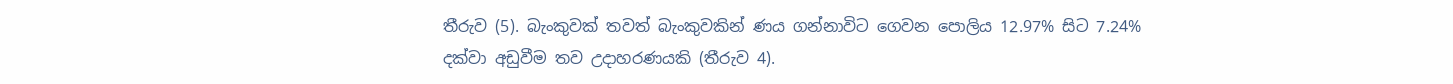තීරුව (5). බැංකුවක් තවත් බැංකුවකින් ණය ගන්නාවිට ගෙවන පොලිය 12.97% සිට 7.24% දක්වා අඩුවීම තව උදාහරණයකි (තීරුව 4).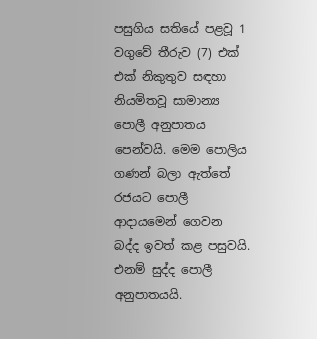පසුගිය සතියේ පළවූ 1 වගුවේ තීරුව (7) එක් එක් නිකුතුව සඳහා නියමිතවූ සාමාන්‍ය පොලී අනුපාතය පෙන්වයි. මෙම පොලිය ගණන් බලා ඇත්තේ රජයට පොලී ආදායමෙන් ගෙවන බද්ද ඉවත් කළ පසුවයි. එනම් සුද්ද පොලී අනුපාතයයි.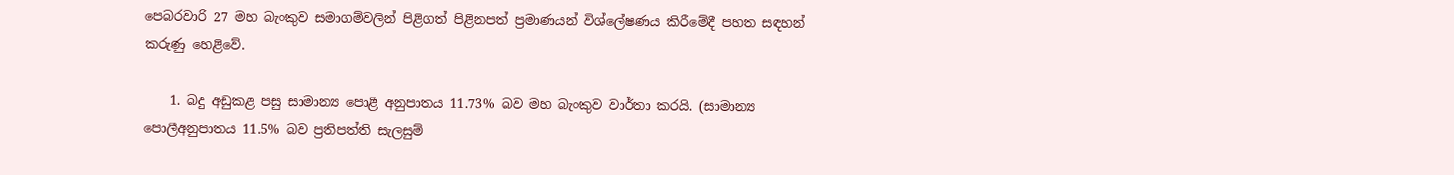පෙබරවාරි 27 මහ බැංකුව සමාගම්වලින් පිළිගත් පිළිනපත් ප්‍රමාණයන් විශ්ලේෂණය කිරීමේදී පහත සඳහන් කරුණු හෙළිවේ.

    1. බදු අඩුකළ පසු සාමාන්‍ය පොළී අනුපාතය 11.73% බව මහ බැංකුව වාර්තා කරයි. (සාමාන්‍ය පොලීඅනුපාතය 11.5% බව ප්‍රතිපත්ති සැලසුම්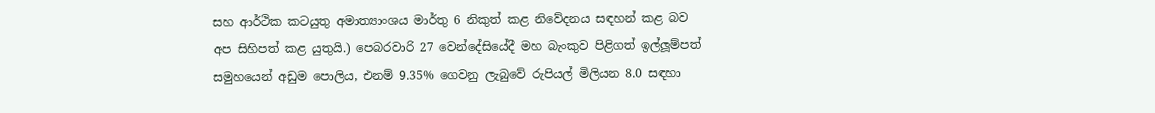සහ ආර්ථික කටයුතු අමාත්‍යාංශය මාර්තු 6 නිකුත් කළ නිවේදනය සඳහන් කළ බව අප සිහිපත් කළ යුතුයි.) පෙබරවාරි 27 වෙන්දේසියේදී මහ බැංකුව පිළිගත් ඉල්ලූම්පත් සමුහයෙන් අඩුම පොලිය, එනම් 9.35% ගෙවනු ලැබුවේ රුපියල් මිලියන 8.0 සඳහා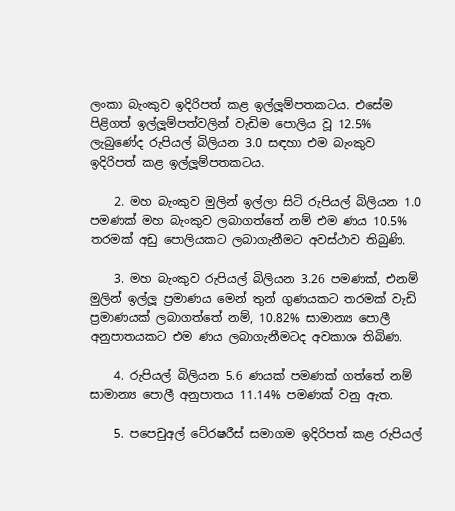ලංකා බැංකුව ඉදිරිපත් කළ ඉල්ලූම්පතකටය. එසේම පිළිගත් ඉල්ලූම්පත්වලින් වැඩිම පොලිය වූ 12.5% ලැබුණේද රුපියල් බිලියන 3.0 සඳහා එම බැංකුව ඉදිරිපත් කළ ඉල්ලූම්පතකටය.

    2. මහ බැංකුව මුලින් ඉල්ලා සිටි රුපියල් බිලියන 1.0 පමණක් මහ බැංකුව ලබාගත්තේ නම් එම ණය 10.5% තරමක් අඩු පොලියකට ලබාගැනීමට අවස්ථාව තිබුණි.

    3. මහ බැංකුව රුපියල් බිලියන 3.26 පමණක්, එනම් මුලින් ඉල්ලූ ප්‍රමාණය මෙන් තුන් ගුණයකට තරමක් වැඩි ප්‍රමාණයක් ලබාගත්තේ නම්, 10.82% සාමාන්‍ය පොලී අනුපාතයකට එම ණය ලබාගැනීමටද අවකාශ තිබිණ.

    4. රුපියල් බිලියන 5.6 ණයක් පමණක් ගත්තේ නම් සාමාන්‍ය පොලී අනුපාතය 11.14% පමණක් වනු ඇත.

    5. පපෙචුඅල් ටේ‍රෂරීස් සමාගම ඉදිරිපත් කළ රුපියල්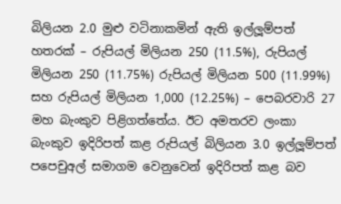බිලියන 2.0 මුළු වටිනාකමින් ඇති ඉල්ලූම්පත් හතරක් – රුපියල් මිලියන 250 (11.5%), රුපියල් මිලියන 250 (11.75%) රුපියල් මිලියන 500 (11.99%) සහ රුපියල් මිලියන 1,000 (12.25%) – පෙබරවාරි 27 මහ බැංකුව පිළිගත්තේය. ඊට අමතරව ලංකා බැංකුව ඉදිරිපත් කළ රුපියල් බිලියන 3.0 ඉල්ලූම්පත් පපෙචුඅල් සමාගම වෙනුවෙන් ඉදිරිපත් කළ බව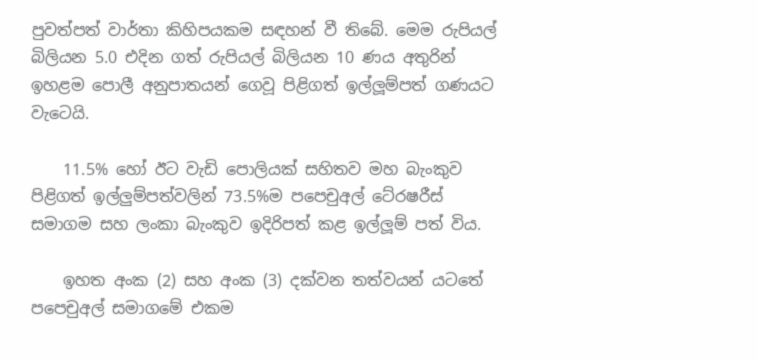පුවත්පත් වාර්තා කිහිපයකම සඳහන් වී තිබේ. මෙම රුපියල් බිලියන 5.0 එදින ගත් රුපියල් බිලියන 10 ණය අතුරින් ඉහළම පොලී අනුපාතයන් ගෙවූ පිළිගත් ඉල්ලූම්පත් ගණයට වැටෙයි.

    11.5% හෝ ඊට වැඩි පොලියක් සහිතව මහ බැංකුව පිළිගත් ඉල්ලුම්පත්වලින් 73.5%ම පපෙචුඅල් ටේ‍රෂරීස් සමාගම සහ ලංකා බැංකුව ඉදිරිපත් කළ ඉල්ලූම් පත් විය.

    ඉහත අංක (2) සහ අංක (3) දක්වන තත්වයන් යටතේ පපෙචුඅල් සමාගමේ එකම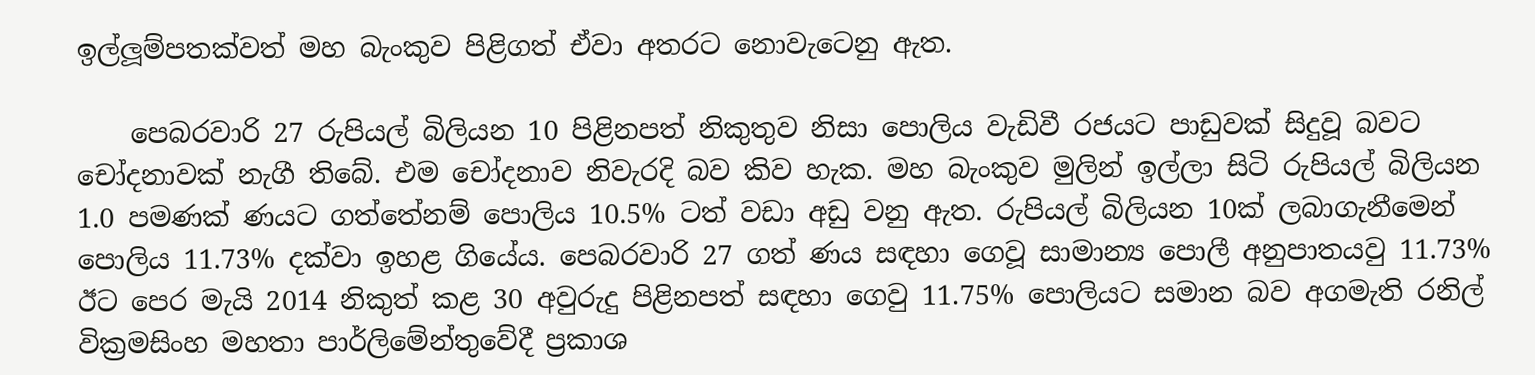ඉල්ලූම්පතක්වත් මහ බැංකුව පිළිගත් ඒවා අතරට නොවැටෙනු ඇත.

    පෙබරවාරි 27 රුපියල් බිලියන 10 පිළිනපත් නිකුතුව නිසා පොලිය වැඩිවී රජයට පාඩුවක් සිදුවූ බවට චෝදනාවක් නැගී තිබේ. එම චෝදනාව නිවැරදි බව කිව හැක. මහ බැංකුව මුලින් ඉල්ලා සිටි රුපියල් බිලියන 1.0 පමණක් ණයට ගත්තේනම් පොලිය 10.5% ටත් වඩා අඩු වනු ඇත. රුපියල් බිලියන 10ක් ලබාගැනීමෙන් පොලිය 11.73% දක්වා ඉහළ ගියේය. පෙබරවාරි 27 ගත් ණය සඳහා ගෙවූ සාමාන්‍ය පොලී අනුපාතයවු 11.73% ඊට පෙර මැයි 2014 නිකුත් කළ 30 අවුරුදු පිළිනපත් සඳහා ගෙවු 11.75% පොලියට සමාන බව අගමැති රනිල් වික්‍රමසිංහ මහතා පාර්ලිමේන්තුවේදී ප්‍රකාශ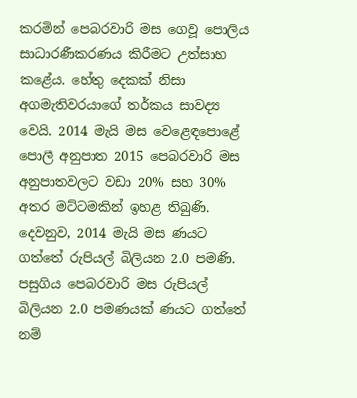කරමින් පෙබරවාරි මස ගෙවූ පොලිය සාධාරණීකරණය කිරීමට උත්සාහ කළේය. හේතු දෙකක් නිසා අගමැතිවරයාගේ තර්කය සාවද්‍ය වෙයි. 2014 මැයි මස වෙළෙඳපොළේ පොලී අනුපාත 2015 පෙබරවාරි මස අනුපාතවලට වඩා 20% සහ 30% අතර මට්ටමකින් ඉහළ තිබුණි. දෙවනුව, 2014 මැයි මස ණයට ගත්තේ රුපියල් බිලියන 2.0 පමණි. පසුගිය පෙබරවාරි මස රුපියල් බිලියන 2.0 පමණයක් ණයට ගත්තේ නම්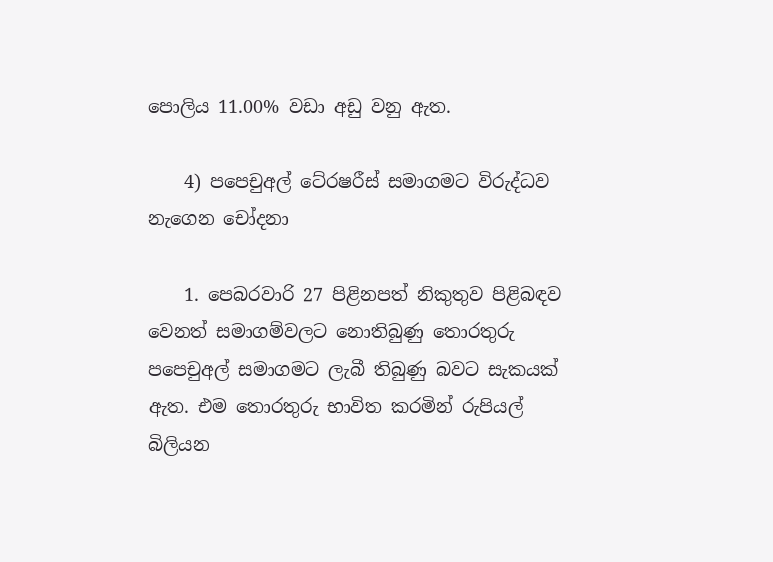පොලිය 11.00% වඩා අඩු වනු ඇත.

    4) පපෙචුඅල් ටේ‍රෂරීස් සමාගමට විරුද්ධව නැගෙන චෝදනා

    1. පෙබරවාරි 27 පිළිනපත් නිකුතුව පිළිබඳව වෙනත් සමාගම්වලට නොතිබුණු තොරතුරු පපෙචුඅල් සමාගමට ලැබී තිබුණු බවට සැකයක් ඇත. එම තොරතුරු භාවිත කරමින් රුපියල් බිලියන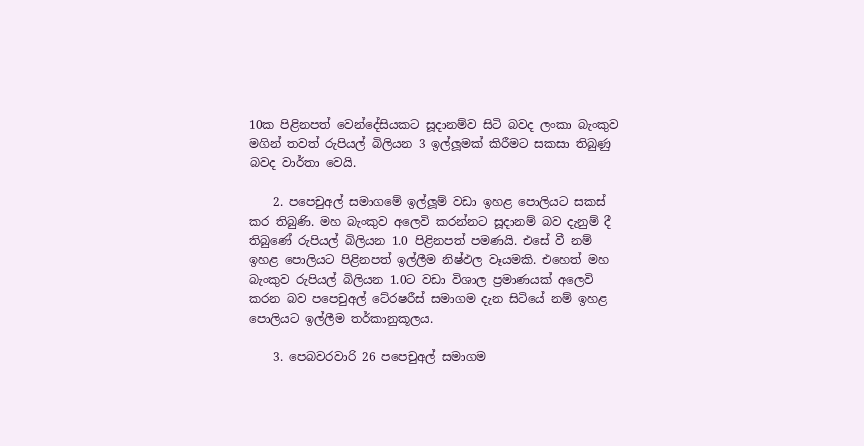10ක පිළිනපත් වෙන්දේසියකට සූදානම්ව සිටි බවද ලංකා බැංකුව මගින් තවත් රුපියල් බිලියන 3 ඉල්ලූමක් කිරීමට සකසා තිබුණු බවද වාර්තා වෙයි.

    2. පපෙචුඅල් සමාගමේ ඉල්ලූම් වඩා ඉහළ පොලියට සකස් කර තිබුණි. මහ බැංකුව අලෙවි කරන්නට සූදානම් බව දැනුම් දී තිබුණේ රුපියල් බිලියන 1.0 පිළිනපත් පමණයි. එසේ වී නම් ඉහළ පොලියට පිළිනපත් ඉල්ලීම නිෂ්ඵල වෑයමකි. එහෙත් මහ බැංකුව රුපියල් බිලියන 1.0ට වඩා විශාල ප්‍රමාණයක් අලෙවි කරන බව පපෙචුඅල් ටේ‍රෂරීස් සමාගම දැන සිටියේ නම් ඉහළ පොලියට ඉල්ලීම තර්කානුකූලය.

    3. පෙබවරවාරි 26 පපෙචුඅල් සමාගම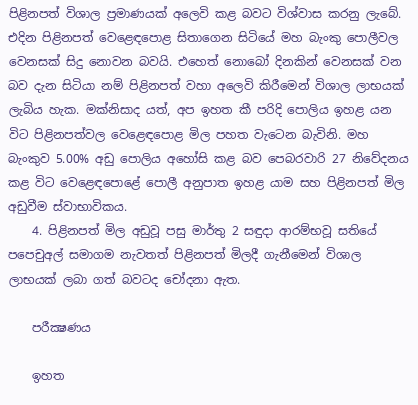පිළිනපත් විශාල ප්‍රමාණයක් අලෙවි කළ බවට විශ්වාස කරනු ලැබේ. එදින පිළිනපත් වෙළෙඳපොළ සිතාගෙන සිටියේ මහ බැංකු පොලීවල වෙනසක් සිදු නොවන බවයි. එහෙත් නොබෝ දිනකින් වෙනසක් වන බව දැන සිටියා නම් පිළිනපත් වහා අලෙවි කිරීමෙන් විශාල ලාභයක් ලැබිය හැක. මක්නිසාද යත්, අප ඉහත කී පරිදි පොලිය ඉහළ යන විට පිළිනපත්වල වෙළෙඳපොළ මිල පහත වැටෙන බැවිනි. මහ බැංකුව 5.00% අඩු පොලිය අහෝසි කළ බව පෙබරවාරි 27 නිවේදනය කළ විට වෙළෙඳපොළේ පොලී අනුපාත ඉහළ යාම සහ පිළිනපත් මිල අඩුවීම ස්වාභාවිකය.
    4. පිළිනපත් මිල අඩුවූ පසු මාර්තු 2 සඳුදා ආරම්භවූ සතියේ පපෙචුඅල් සමාගම නැවතත් පිළිනපත් මිලදී ගැනීමෙන් විශාල ලාභයක් ලබා ගත් බවටද චෝදනා ඇත.

    පරීක්‍ෂණය

    ඉහත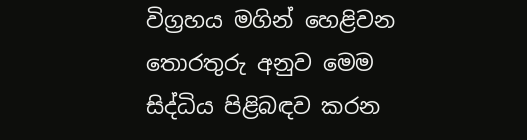විග්‍රහය මගින් හෙළිවන තොරතුරු අනුව මෙම සිද්ධිය පිළිබඳව කරන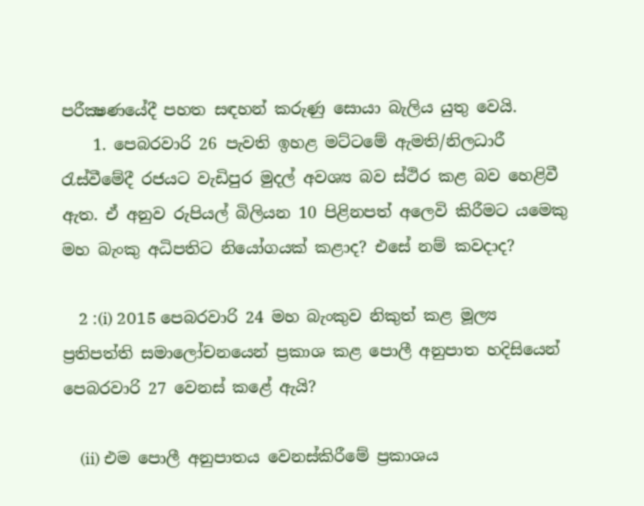පරීක්‍ෂණයේදී පහත සඳහන් කරුණු සොයා බැලිය යුතු වෙයි.
    1. පෙබරවාරි 26 පැවති ඉහළ මට්ටමේ ඇමති/නිලධාරී රැස්වීමේදී රජයට වැඩිපුර මුදල් අවශ්‍ය බව ස්ථිර කළ බව හෙළිවී ඇත. ඒ අනුව රුපියල් බිලියන 10 පිළිනපත් අලෙවි කිරීමට යමෙකු මහ බැංකු අධිපතිට නියෝගයක් කළාද? එසේ නම් කවදාද?

    2 :(i) 2015 පෙබරවාරි 24 මහ බැංකුව නිකුත් කළ මූල්‍ය ප්‍රතිපත්ති සමාලෝචනයෙන් ප්‍රකාශ කළ පොලී අනුපාත හදිසියෙන් පෙබරවාරි 27 වෙනස් කළේ ඇයි?

    (ii) එම පොලී අනුපාතය වෙනස්කිරීමේ ප්‍රකාශය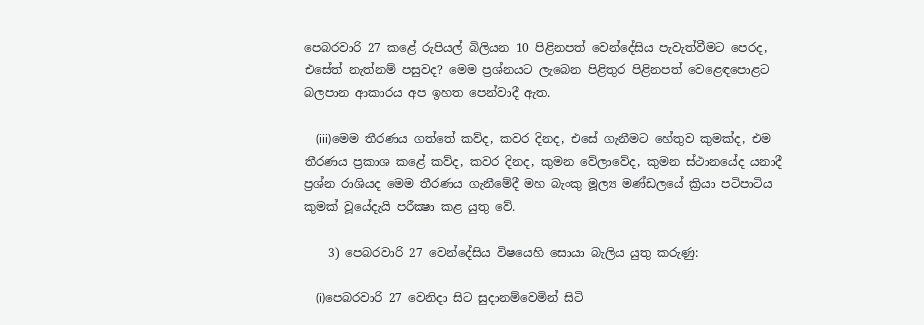පෙබරවාරි 27 කළේ රුපියල් බිලියන 10 පිළිනපත් වෙන්දේසිය පැවැත්වීමට පෙරද, එසේත් නැත්නම් පසුවද? මෙම ප්‍රශ්නයට ලැබෙන පිළිතුර පිළිනපත් වෙළෙඳපොළට බලපාන ආකාරය අප ඉහත පෙන්වාදී ඇත.

    (iii)මෙම තීරණය ගත්තේ කව්ද, කවර දිනද, එසේ ගැනීමට හේතුව කුමක්ද, එම තීරණය ප්‍රකාශ කළේ කව්ද, කවර දිනද, කුමන වේලාවේද, කුමන ස්ථානයේද යනාදී ප්‍රශ්න රාශියද මෙම තීරණය ගැනීමේදී මහ බැංකු මූල්‍ය මණ්ඩලයේ ක්‍රියා පටිපාටිය කුමක් වූයේදැයි පරීක්‍ෂා කළ යුතු වේ.

    3) පෙබරවාරි 27 වෙන්දේසිය විෂයෙහි සොයා බැලිය යුතු කරුණු:

    (i)පෙබරවාරි 27 වෙනිදා සිට සුදානම්වෙමින් සිටි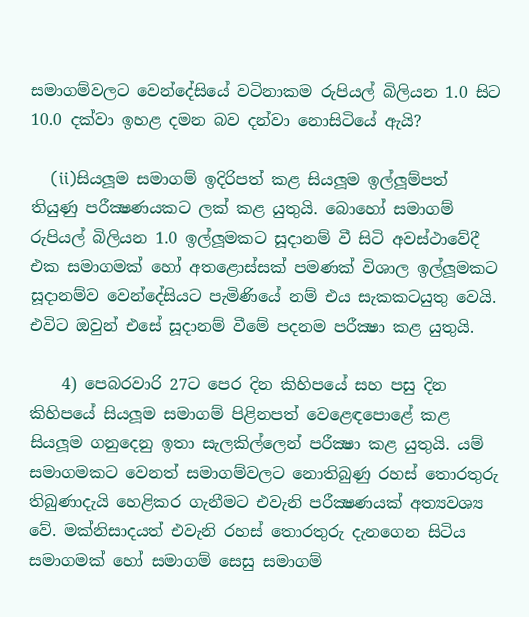සමාගම්වලට වෙන්දේසියේ වටිනාකම රුපියල් බිලියන 1.0 සිට 10.0 දක්වා ඉහළ දමන බව දන්වා නොසිටියේ ඇයි?

    (ii)සියලූම සමාගම් ඉදිරිපත් කළ සියලූම ඉල්ලූම්පත් තියුණු පරීක්‍ෂණයකට ලක් කළ යුතුයි. බොහෝ සමාගම් රුපියල් බිලියන 1.0 ඉල්ලූමකට සූදානම් වී සිටි අවස්ථාවේදී එක සමාගමක් හෝ අතළොස්සක් පමණක් විශාල ඉල්ලූමකට සූදානම්ව වෙන්දේසියට පැමිණියේ නම් එය සැකකටයුතු වෙයි. එවිට ඔවුන් එසේ සූදානම් වීමේ පදනම පරීක්‍ෂා කළ යුතුයි.

    4) පෙබරවාරි 27ට පෙර දින කිහිපයේ සහ පසු දින කිහිපයේ සියලූම සමාගම් පිළිනපත් වෙළෙඳපොළේ කළ සියලූම ගනුදෙනු ඉතා සැලකිල්ලෙන් පරීක්‍ෂා කළ යුතුයි. යම් සමාගමකට වෙනත් සමාගම්වලට නොතිබුණු රහස් තොරතුරු තිබුණාදැයි හෙළිකර ගැනීමට එවැනි පරීක්‍ෂණයක් අත්‍යවශ්‍ය වේ. මක්නිසාදයත් එවැනි රහස් තොරතුරු දැනගෙන සිටිය සමාගමක් හෝ සමාගම් සෙසු සමාගම්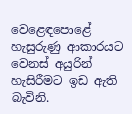වෙළෙඳපොළේ හැසුරුණු ආකාරයට වෙනස් අයුරින් හැසිරීමට ඉඩ ඇති බැවිනි.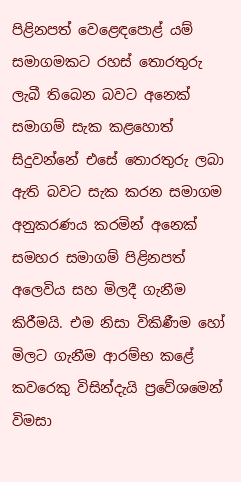පිළිනපත් වෙළෙඳපොළ් යම් සමාගමකට රහස් තොරතුරු ලැබී තිබෙන බවට අනෙක් සමාගම් සැක කළහොත් සිදුවන්නේ එසේ තොරතුරු ලබා ඇති බවට සැක කරන සමාගම අනුකරණය කරමින් අනෙක් සමහර සමාගම් පිළිනපත් අලෙවිය සහ මිලදී ගැනීම කිරීමයි. එම නිසා විකිණීම හෝ මිලට ගැනීම ආරම්භ කළේ කවරෙකු විසින්දැයි ප්‍රවේශමෙන් විමසා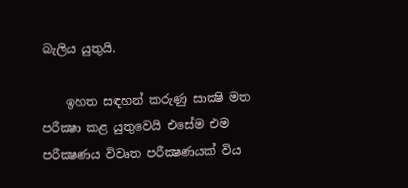බැලිය යුතුයි.

    ඉහත සඳහන් කරුණු සාක්‍ෂි මත පරීක්‍ෂා කළ යුතුවෙයි එසේම එම පරීක්‍ෂණය විවෘත පරීක්‍ෂණයක් විය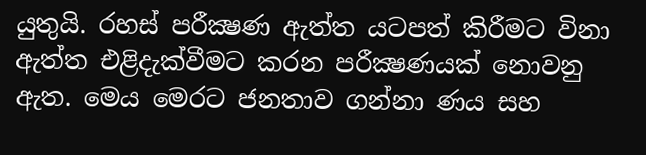යුතුයි. රහස් පරීක්‍ෂණ ඇත්ත යටපත් කිරීමට විනා ඇත්ත එළිදැක්වීමට කරන පරීක්‍ෂණයක් නොවනු ඇත. මෙය මෙරට ජනතාව ගන්නා ණය සහ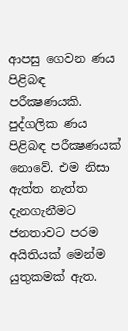ආපසු ගෙවන ණය පිළිබඳ පරීක්‍ෂණයකි. පුද්ගලික ණය පිළිබඳ පරීක්‍ෂණයක් නොවේ. එම නිසා ඇත්ත නැත්ත දැනගැනීමට ජනතාවට පරම අයිතියක් මෙන්ම යුතුකමක් ඇත.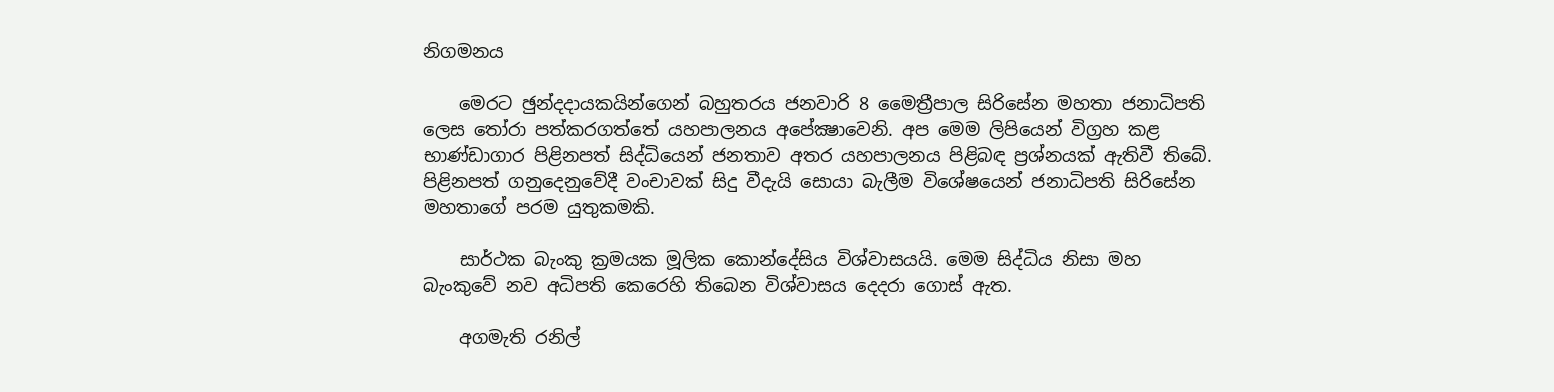නිගමනය

    මෙරට ඡුන්දදායකයින්ගෙන් බහුතරය ජනවාරි 8 මෛත්‍රීපාල සිරිසේන මහතා ජනාධිපති ලෙස තෝරා පත්කරගත්තේ යහපාලනය අපේක්‍ෂාවෙනි. අප මෙම ලිපියෙන් විග්‍රහ කළ භාණ්ඩාගාර පිළිනපත් සිද්ධියෙන් ජනතාව අතර යහපාලනය පිළිබඳ ප්‍රශ්නයක් ඇතිවී තිබේ. පිළිනපත් ගනුදෙනුවේදී වංචාවක් සිදු වීදැයි සොයා බැලීම විශේෂයෙන් ජනාධිපති සිරිසේන මහතාගේ පරම යුතුකමකි.

    සාර්ථක බැංකු ක්‍රමයක මූලික කොන්දේසිය විශ්වාසයයි. මෙම සිද්ධිය නිසා මහ බැංකුවේ නව අධිපති කෙරෙහි තිබෙන විශ්වාසය දෙදරා ගොස් ඇත.

    අගමැති රනිල්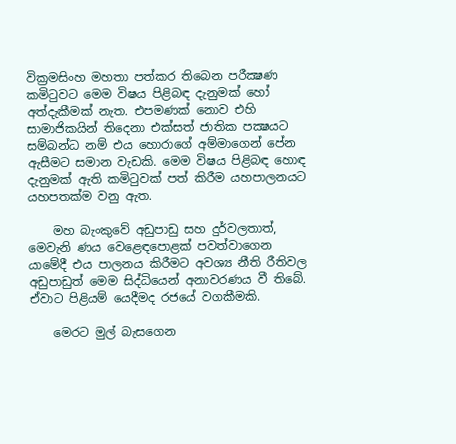වික්‍රමසිංහ මහතා පත්කර තිබෙන පරීක්‍ෂණ කමිටුවට මෙම විෂය පිළිබඳ දැනුමක් හෝ අත්දැකීමක් නැත. එපමණක් නොව එහි සාමාජිකයින් තිදෙනා එක්සත් ජාතික පක්‍ෂයට සම්බන්ධ නම් එය හොරාගේ අම්මාගෙන් පේන ඇසීමට සමාන වැඩකි. මෙම විෂය පිළිබඳ හොඳ දැනුමක් ඇති කමිටුවක් පත් කිරීම යහපාලනයට යහපතක්ම වනු ඇත.

    මහ බැංකුවේ අඩුපාඩු සහ දුර්වලතාත්, මෙවැනි ණය වෙළෙඳපොළක් පවත්වාගෙන යාමේදී එය පාලනය කිරීමට අවශ්‍ය නීති රීතිවල අඩුපාඩුත් මෙම සිද්ධියෙන් අනාවරණය වී තිබේ. ඒවාට පිළියම් යෙදීමද රජයේ වගකීමකි.

    මෙරට මුල් බැසගෙන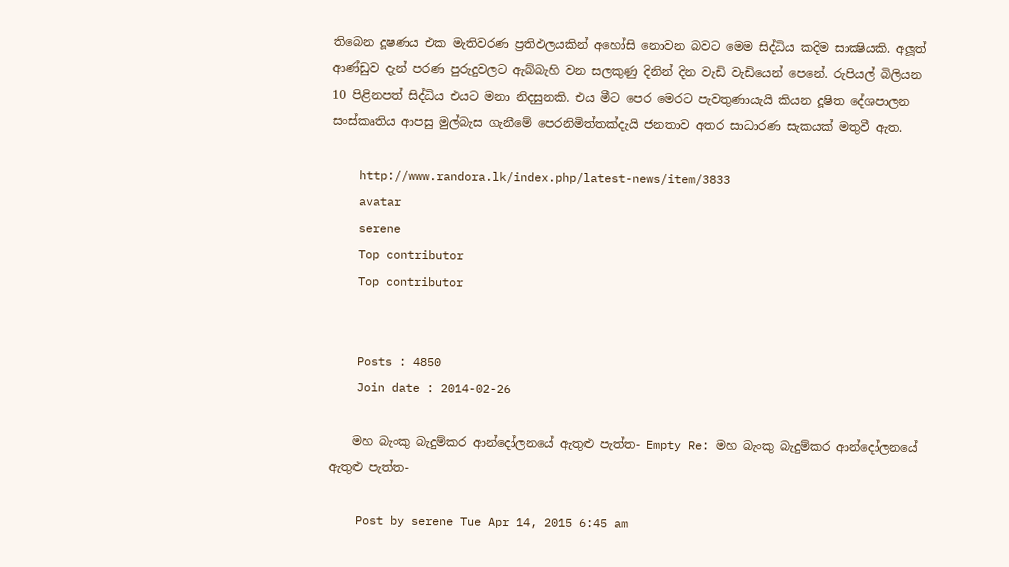තිබෙන දූෂණය එක මැතිවරණ ප්‍රතිඵලයකින් අහෝසි නොවන බවට මෙම සිද්ධිය කදිම සාක්‍ෂියකි. අලූත් ආණ්ඩුව දැන් පරණ පුරුදුවලට ඇබ්බැහි වන සලකුණු දිනින් දින වැඩි වැඩියෙන් පෙනේ. රුපියල් බිලියන 10 පිළිනපත් සිද්ධිය එයට මනා නිදසුනකි. එය මීට පෙර මෙරට පැවතුණායැයි කියන දූෂිත දේශපාලන සංස්කෘතිය ආපසු මුල්බැස ගැනීමේ පෙරනිමිත්තක්දැයි ජනතාව අතර සාධාරණ සැකයක් මතුවී ඇත.

    http://www.randora.lk/index.php/latest-news/item/3833
    avatar
    serene
    Top contributor
    Top contributor


    Posts : 4850
    Join date : 2014-02-26

    මහ බැංකු බැදුම්කර ආන්දෝලනයේ ඇතුළු පැත්ත- Empty Re: මහ බැංකු බැදුම්කර ආන්දෝලනයේ ඇතුළු පැත්ත-

    Post by serene Tue Apr 14, 2015 6:45 am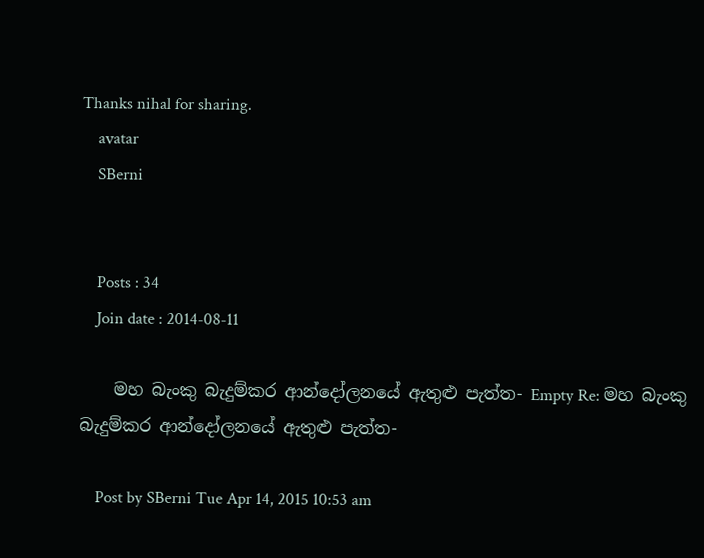Thanks nihal for sharing.
    avatar
    SBerni


    Posts : 34
    Join date : 2014-08-11

    මහ බැංකු බැදුම්කර ආන්දෝලනයේ ඇතුළු පැත්ත- Empty Re: මහ බැංකු බැදුම්කර ආන්දෝලනයේ ඇතුළු පැත්ත-

    Post by SBerni Tue Apr 14, 2015 10:53 am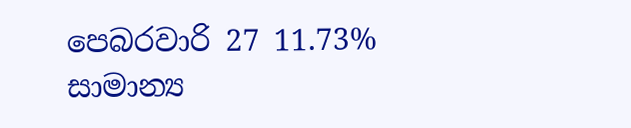පෙබරවාරි 27 11.73% සාමාන්‍ය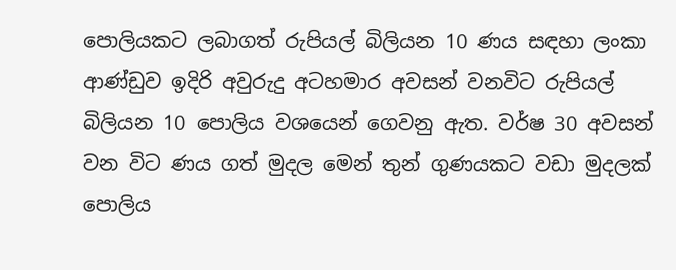පොලියකට ලබාගත් රුපියල් බිලියන 10 ණය සඳහා ලංකා ආණ්ඩුව ඉදිරි අවුරුදු අටහමාර අවසන් වනවිට රුපියල් බිලියන 10 පොලිය වශයෙන් ගෙවනු ඇත. වර්ෂ 30 අවසන් වන විට ණය ගත් මුදල මෙන් තුන් ගුණයකට වඩා මුදලක් පොලිය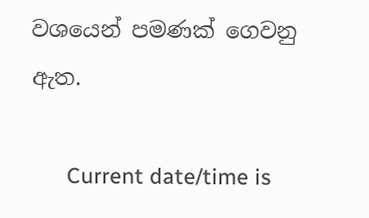වශයෙන් පමණක් ගෙවනු ඇත.

      Current date/time is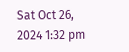Sat Oct 26, 2024 1:32 pm